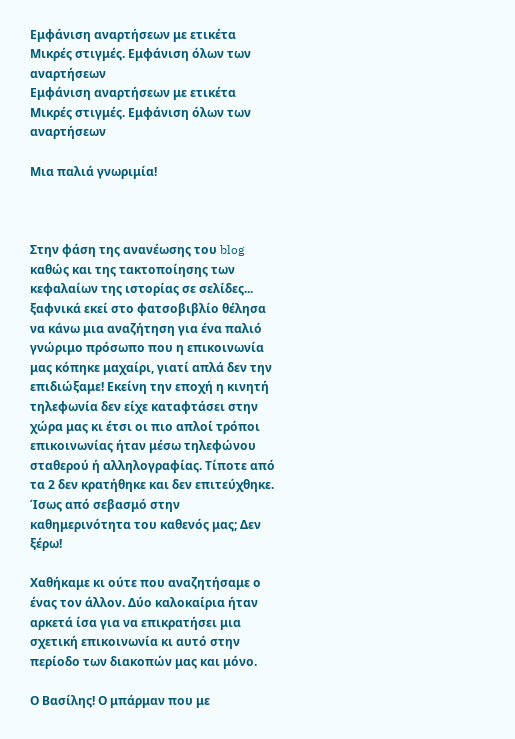Εμφάνιση αναρτήσεων με ετικέτα Μικρές στιγμές. Εμφάνιση όλων των αναρτήσεων
Εμφάνιση αναρτήσεων με ετικέτα Μικρές στιγμές. Εμφάνιση όλων των αναρτήσεων

Μια παλιά γνωριμία!



Στην φάση της ανανέωσης του blog καθώς και της τακτοποίησης των κεφαλαίων της ιστορίας σε σελίδες... ξαφνικά εκεί στο φατσοβιβλίο θέλησα να κάνω μια αναζήτηση για ένα παλιό γνώριμο πρόσωπο που η επικοινωνία μας κόπηκε μαχαίρι, γιατί απλά δεν την επιδιώξαμε! Εκείνη την εποχή η κινητή τηλεφωνία δεν είχε καταφτάσει στην χώρα μας κι έτσι οι πιο απλοί τρόποι επικοινωνίας ήταν μέσω τηλεφώνου σταθερού ή αλληλογραφίας. Τίποτε από τα 2 δεν κρατήθηκε και δεν επιτεύχθηκε.
Ίσως από σεβασμό στην καθημερινότητα του καθενός μας; Δεν ξέρω!

Χαθήκαμε κι ούτε που αναζητήσαμε ο ένας τον άλλον. Δύο καλοκαίρια ήταν αρκετά ίσα για να επικρατήσει μια σχετική επικοινωνία κι αυτό στην περίοδο των διακοπών μας και μόνο.

Ο Βασίλης! Ο μπάρμαν που με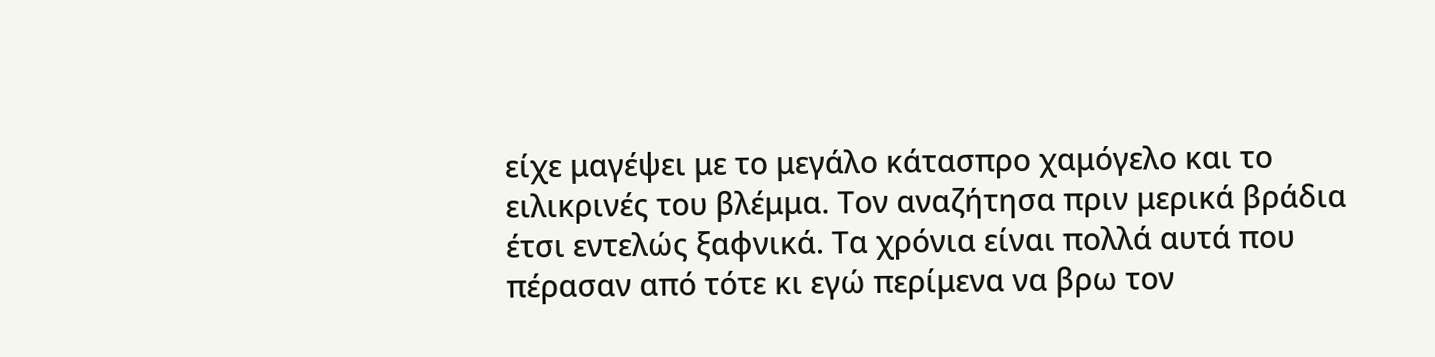είχε μαγέψει με το μεγάλο κάτασπρο χαμόγελο και το ειλικρινές του βλέμμα. Τον αναζήτησα πριν μερικά βράδια έτσι εντελώς ξαφνικά. Τα χρόνια είναι πολλά αυτά που πέρασαν από τότε κι εγώ περίμενα να βρω τον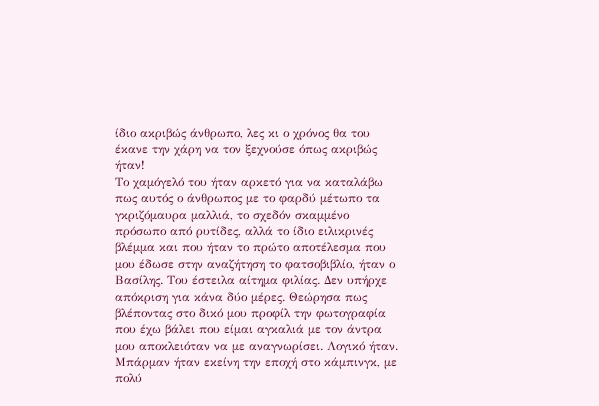ίδιο ακριβώς άνθρωπο, λες κι ο χρόνος θα του έκανε την χάρη να τον ξεχνούσε όπως ακριβώς ήταν!
Το χαμόγελό του ήταν αρκετό για να καταλάβω πως αυτός ο άνθρωπος με το φαρδύ μέτωπο τα γκριζόμαυρα μαλλιά, το σχεδόν σκαμμένο πρόσωπο από ρυτίδες, αλλά το ίδιο ειλικρινές βλέμμα και που ήταν το πρώτο αποτέλεσμα που μου έδωσε στην αναζήτηση το φατσοβιβλίο, ήταν ο Βασίλης. Του έστειλα αίτημα φιλίας. Δεν υπήρχε απόκριση για κάνα δύο μέρες. Θεώρησα πως βλέποντας στο δικό μου προφίλ την φωτογραφία που έχω βάλει που είμαι αγκαλιά με τον άντρα μου αποκλειόταν να με αναγνωρίσει. Λογικό ήταν. Μπάρμαν ήταν εκείνη την εποχή στο κάμπινγκ, με πολύ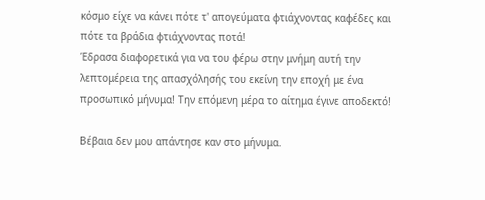κόσμο είχε να κάνει πότε τ' απογεύματα φτιάχνοντας καφέδες και πότε τα βράδια φτιάχνοντας ποτά!
Έδρασα διαφορετικά για να του φέρω στην μνήμη αυτή την λεπτομέρεια της απασχόλησής του εκείνη την εποχή με ένα προσωπικό μήνυμα! Την επόμενη μέρα το αίτημα έγινε αποδεκτό!

Βέβαια δεν μου απάντησε καν στο μήνυμα.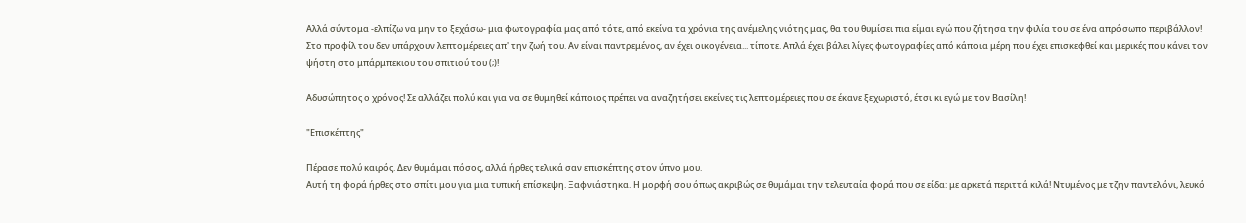Αλλά σύντομα -ελπίζω να μην το ξεχάσω- μια φωτογραφία μας από τότε, από εκείνα τα χρόνια της ανέμελης νιότης μας, θα του θυμίσει πια είμαι εγώ που ζήτησα την φιλία του σε ένα απρόσωπο περιβάλλον! Στο προφίλ του δεν υπάρχουν λεπτομέρειες απ' την ζωή του. Αν είναι παντρεμένος, αν έχει οικογένεια... τίποτε. Απλά έχει βάλει λίγες φωτογραφίες από κάποια μέρη που έχει επισκεφθεί και μερικές που κάνει τον ψήστη στο μπάρμπεκιου του σπιτιού του (;)!

Αδυσώπητος ο χρόνος! Σε αλλάζει πολύ και για να σε θυμηθεί κάποιος πρέπει να αναζητήσει εκείνες τις λεπτομέρειες που σε έκανε ξεχωριστό, έτσι κι εγώ με τον Βασίλη!

"Επισκέπτης"

Πέρασε πολύ καιρός. Δεν θυμάμαι πόσος, αλλά ήρθες τελικά σαν επισκέπτης στον ύπνο μου.
Αυτή τη φορά ήρθες στο σπίτι μου για μια τυπική επίσκεψη. Ξαφνιάστηκα. Η μορφή σου όπως ακριβώς σε θυμάμαι την τελευταία φορά που σε είδα: με αρκετά περιττά κιλά! Ντυμένος με τζην παντελόνι, λευκό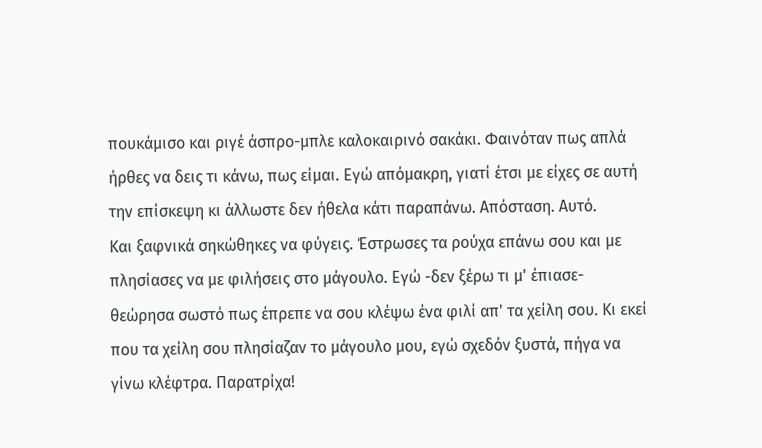πουκάμισο και ριγέ άσπρο-μπλε καλοκαιρινό σακάκι. Φαινόταν πως απλά ήρθες να δεις τι κάνω, πως είμαι. Εγώ απόμακρη, γιατί έτσι με είχες σε αυτή την επίσκεψη κι άλλωστε δεν ήθελα κάτι παραπάνω. Απόσταση. Αυτό.
Και ξαφνικά σηκώθηκες να φύγεις. Έστρωσες τα ρούχα επάνω σου και με πλησίασες να με φιλήσεις στο μάγουλο. Εγώ -δεν ξέρω τι μ' έπιασε- θεώρησα σωστό πως έπρεπε να σου κλέψω ένα φιλί απ' τα χείλη σου. Κι εκεί που τα χείλη σου πλησίαζαν το μάγουλο μου, εγώ σχεδόν ξυστά, πήγα να γίνω κλέφτρα. Παρατρίχα!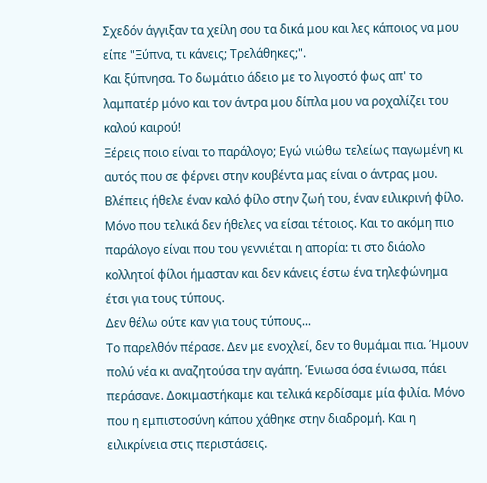Σχεδόν άγγιξαν τα χείλη σου τα δικά μου και λες κάποιος να μου είπε "Ξύπνα, τι κάνεις; Τρελάθηκες;".
Και ξύπνησα. Το δωμάτιο άδειο με το λιγοστό φως απ' το λαμπατέρ μόνο και τον άντρα μου δίπλα μου να ροχαλίζει του καλού καιρού!
Ξέρεις ποιο είναι το παράλογο; Εγώ νιώθω τελείως παγωμένη κι αυτός που σε φέρνει στην κουβέντα μας είναι ο άντρας μου. Βλέπεις ήθελε έναν καλό φίλο στην ζωή του, έναν ειλικρινή φίλο. Μόνο που τελικά δεν ήθελες να είσαι τέτοιος. Και το ακόμη πιο παράλογο είναι που του γεννιέται η απορία: τι στο διάολο κολλητοί φίλοι ήμασταν και δεν κάνεις έστω ένα τηλεφώνημα έτσι για τους τύπους.
Δεν θέλω ούτε καν για τους τύπους...
Το παρελθόν πέρασε. Δεν με ενοχλεί, δεν το θυμάμαι πια. Ήμουν πολύ νέα κι αναζητούσα την αγάπη. Ένιωσα όσα ένιωσα, πάει περάσανε. Δοκιμαστήκαμε και τελικά κερδίσαμε μία φιλία. Μόνο που η εμπιστοσύνη κάπου χάθηκε στην διαδρομή. Και η ειλικρίνεια στις περιστάσεις.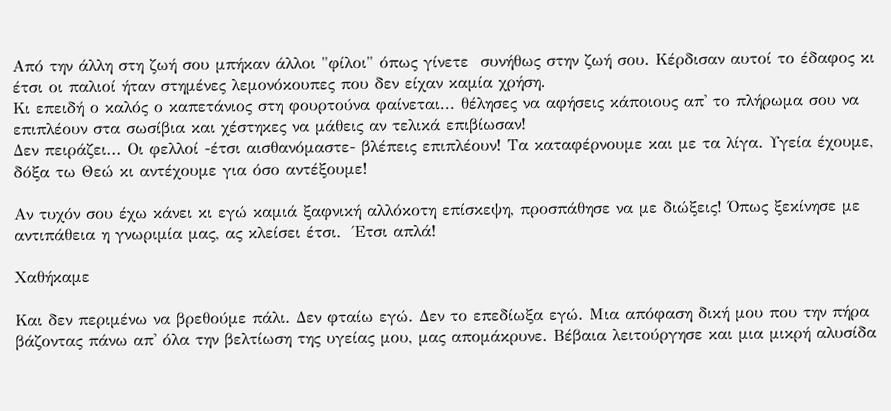Από την άλλη στη ζωή σου μπήκαν άλλοι "φίλοι" όπως γίνετε  συνήθως στην ζωή σου. Κέρδισαν αυτοί το έδαφος κι έτσι οι παλιοί ήταν στημένες λεμονόκουπες που δεν είχαν καμία χρήση.
Κι επειδή ο καλός ο καπετάνιος στη φουρτούνα φαίνεται... θέλησες να αφήσεις κάποιους απ' το πλήρωμα σου να επιπλέουν στα σωσίβια και χέστηκες να μάθεις αν τελικά επιβίωσαν!
Δεν πειράζει... Οι φελλοί -έτσι αισθανόμαστε- βλέπεις επιπλέουν! Τα καταφέρνουμε και με τα λίγα. Υγεία έχουμε, δόξα τω Θεώ κι αντέχουμε για όσο αντέξουμε!

Αν τυχόν σου έχω κάνει κι εγώ καμιά ξαφνική αλλόκοτη επίσκεψη, προσπάθησε να με διώξεις! Όπως ξεκίνησε με αντιπάθεια η γνωριμία μας, ας κλείσει έτσι.  Έτσι απλά!

Χαθήκαμε

Και δεν περιμένω να βρεθούμε πάλι. Δεν φταίω εγώ. Δεν το επεδίωξα εγώ. Μια απόφαση δική μου που την πήρα βάζοντας πάνω απ' όλα την βελτίωση της υγείας μου, μας απομάκρυνε. Βέβαια λειτούργησε και μια μικρή αλυσίδα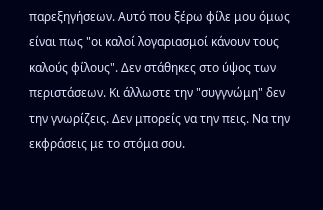παρεξηγήσεων. Αυτό που ξέρω φίλε μου όμως είναι πως "οι καλοί λογαριασμοί κάνουν τους καλούς φίλους". Δεν στάθηκες στο ύψος των περιστάσεων. Κι άλλωστε την "συγγνώμη" δεν την γνωρίζεις. Δεν μπορείς να την πεις. Να την εκφράσεις με το στόμα σου.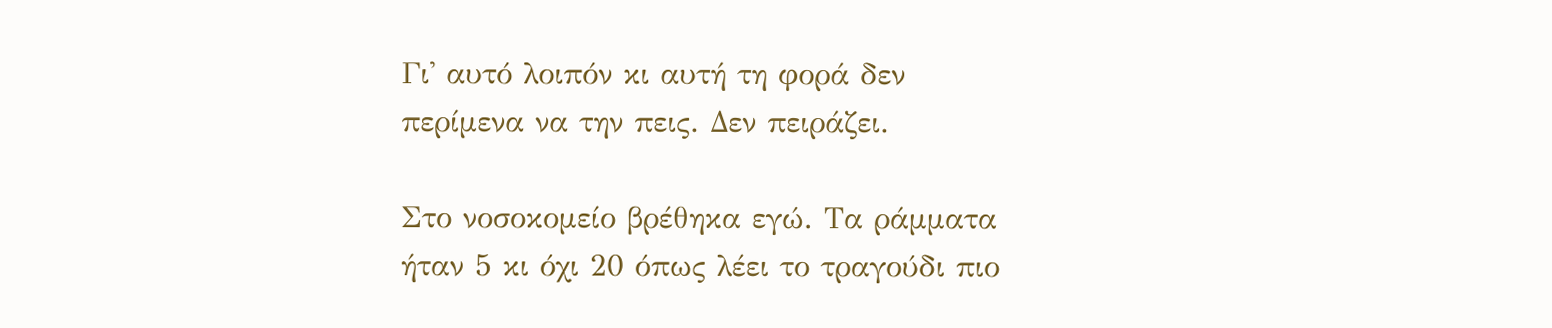Γι' αυτό λοιπόν κι αυτή τη φορά δεν περίμενα να την πεις. Δεν πειράζει.

Στο νοσοκομείο βρέθηκα εγώ. Τα ράμματα ήταν 5 κι όχι 20 όπως λέει το τραγούδι πιο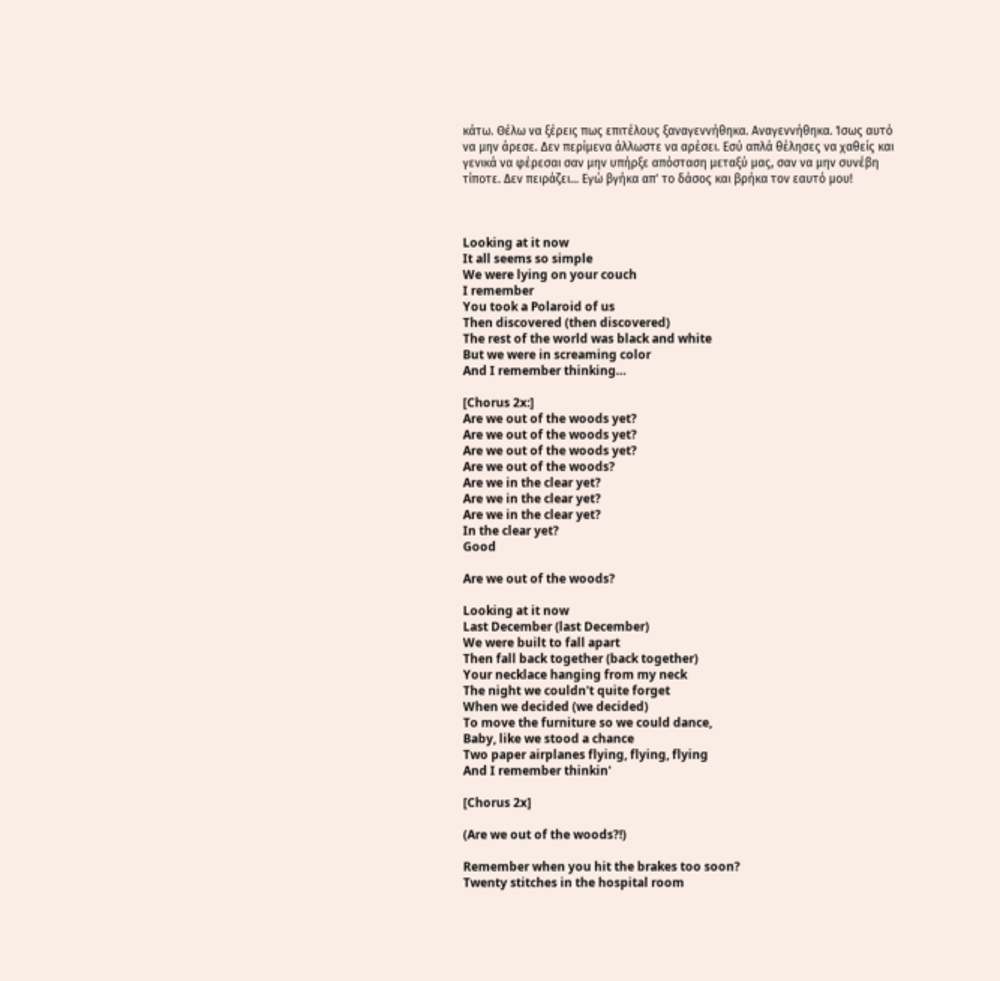κάτω. Θέλω να ξέρεις πως επιτέλους ξαναγεννήθηκα. Αναγεννήθηκα. Ίσως αυτό να μην άρεσε. Δεν περίμενα άλλωστε να αρέσει. Εσύ απλά θέλησες να χαθείς και γενικά να φέρεσαι σαν μην υπήρξε απόσταση μεταξύ μας, σαν να μην συνέβη τίποτε. Δεν πειράζει... Εγώ βγήκα απ' το δάσος και βρήκα τον εαυτό μου!



Looking at it now
It all seems so simple
We were lying on your couch
I remember
You took a Polaroid of us
Then discovered (then discovered)
The rest of the world was black and white
But we were in screaming color
And I remember thinking…

[Chorus 2x:]
Are we out of the woods yet?
Are we out of the woods yet?
Are we out of the woods yet?
Are we out of the woods?
Are we in the clear yet?
Are we in the clear yet?
Are we in the clear yet?
In the clear yet?
Good

Are we out of the woods?

Looking at it now
Last December (last December)
We were built to fall apart
Then fall back together (back together)
Your necklace hanging from my neck
The night we couldn't quite forget
When we decided (we decided)
To move the furniture so we could dance,
Baby, like we stood a chance
Two paper airplanes flying, flying, flying
And I remember thinkin'

[Chorus 2x]

(Are we out of the woods?!)

Remember when you hit the brakes too soon?
Twenty stitches in the hospital room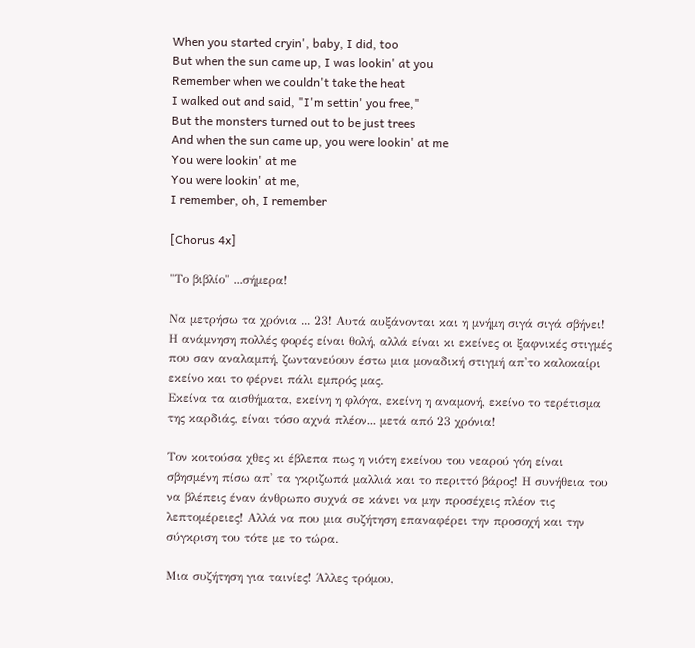When you started cryin', baby, I did, too
But when the sun came up, I was lookin' at you
Remember when we couldn't take the heat
I walked out and said, "I'm settin' you free,"
But the monsters turned out to be just trees
And when the sun came up, you were lookin' at me
You were lookin' at me
You were lookin' at me,
I remember, oh, I remember

[Chorus 4x]

"Το βιβλίο" ...σήμερα!

Να μετρήσω τα χρόνια ... 23! Αυτά αυξάνονται και η μνήμη σιγά σιγά σβήνει! Η ανάμνηση πολλές φορές είναι θολή, αλλά είναι κι εκείνες οι ξαφνικές στιγμές που σαν αναλαμπή, ζωντανεύουν έστω μια μοναδική στιγμή απ'το καλοκαίρι εκείνο και το φέρνει πάλι εμπρός μας.
Εκείνα τα αισθήματα, εκείνη η φλόγα, εκείνη η αναμονή, εκείνο το τερέτισμα της καρδιάς, είναι τόσο αχνά πλέον... μετά από 23 χρόνια!

Τον κοιτούσα χθες κι έβλεπα πως η νιότη εκείνου του νεαρού γόη είναι σβησμένη πίσω απ' τα γκριζωπά μαλλιά και το περιττό βάρος! Η συνήθεια του να βλέπεις έναν άνθρωπο συχνά σε κάνει να μην προσέχεις πλέον τις λεπτομέρειες! Αλλά να που μια συζήτηση επαναφέρει την προσοχή και την σύγκριση του τότε με το τώρα.

Μια συζήτηση για ταινίες! Άλλες τρόμου,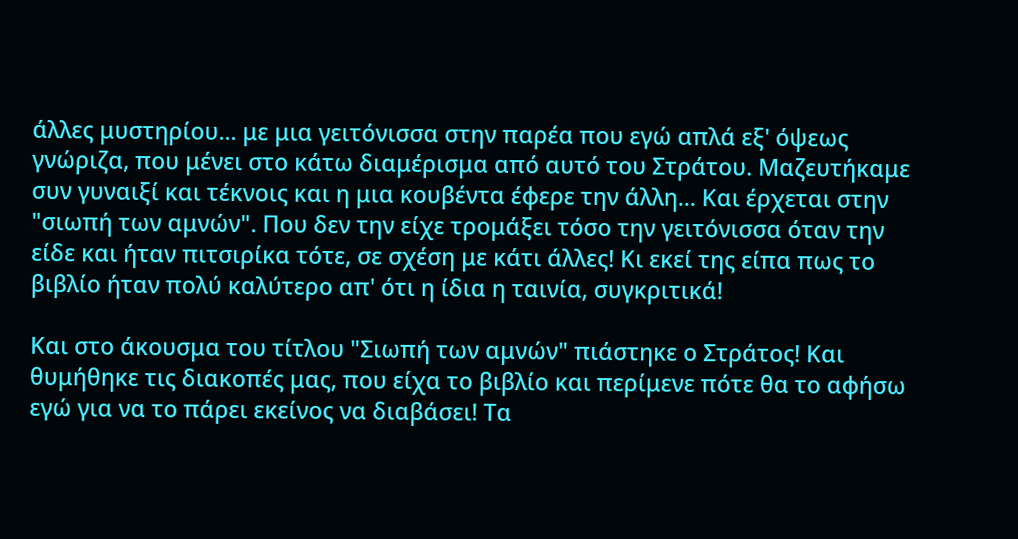άλλες μυστηρίου... με μια γειτόνισσα στην παρέα που εγώ απλά εξ' όψεως γνώριζα, που μένει στο κάτω διαμέρισμα από αυτό του Στράτου. Μαζευτήκαμε συν γυναιξί και τέκνοις και η μια κουβέντα έφερε την άλλη... Και έρχεται στην "σιωπή των αμνών". Που δεν την είχε τρομάξει τόσο την γειτόνισσα όταν την είδε και ήταν πιτσιρίκα τότε, σε σχέση με κάτι άλλες! Κι εκεί της είπα πως το βιβλίο ήταν πολύ καλύτερο απ' ότι η ίδια η ταινία, συγκριτικά!

Και στο άκουσμα του τίτλου "Σιωπή των αμνών" πιάστηκε ο Στράτος! Και θυμήθηκε τις διακοπές μας, που είχα το βιβλίο και περίμενε πότε θα το αφήσω εγώ για να το πάρει εκείνος να διαβάσει! Τα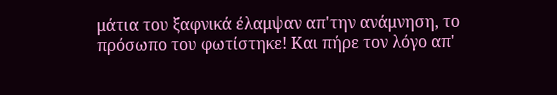μάτια του ξαφνικά έλαμψαν απ'την ανάμνηση, το πρόσωπο του φωτίστηκε! Και πήρε τον λόγο απ'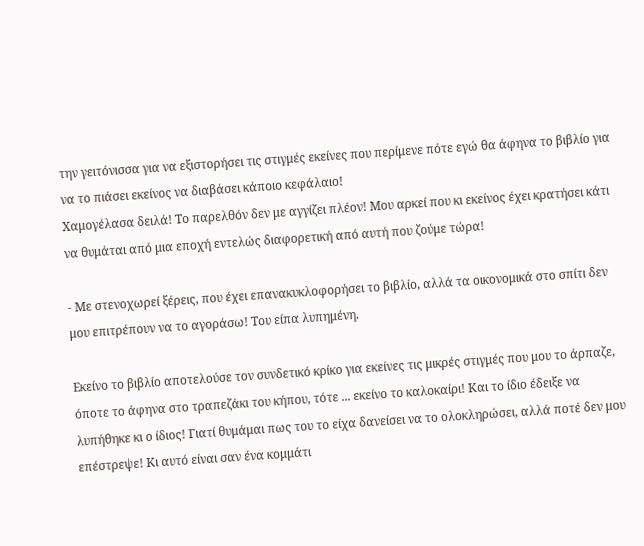την γειτόνισσα για να εξιστορήσει τις στιγμές εκείνες που περίμενε πότε εγώ θα άφηνα το βιβλίο για να το πιάσει εκείνος να διαβάσει κάποιο κεφάλαιο!
Χαμογέλασα δειλά! Το παρελθόν δεν με αγγίζει πλέον! Μου αρκεί που κι εκείνος έχει κρατήσει κάτι να θυμάται από μια εποχή εντελώς διαφορετική από αυτή που ζούμε τώρα!

- Με στενοχωρεί ξέρεις, που έχει επανακυκλοφορήσει το βιβλίο, αλλά τα οικονομικά στο σπίτι δεν μου επιτρέπουν να το αγοράσω! Του είπα λυπημένη.

Εκείνο το βιβλίο αποτελούσε τον συνδετικό κρίκο για εκείνες τις μικρές στιγμές που μου το άρπαζε, όποτε το άφηνα στο τραπεζάκι του κήπου, τότε ... εκείνο το καλοκαίρι! Και το ίδιο έδειξε να λυπήθηκε κι ο ίδιος! Γιατί θυμάμαι πως του το είχα δανείσει να το ολοκληρώσει, αλλά ποτέ δεν μου επέστρεψε! Κι αυτό είναι σαν ένα κομμάτι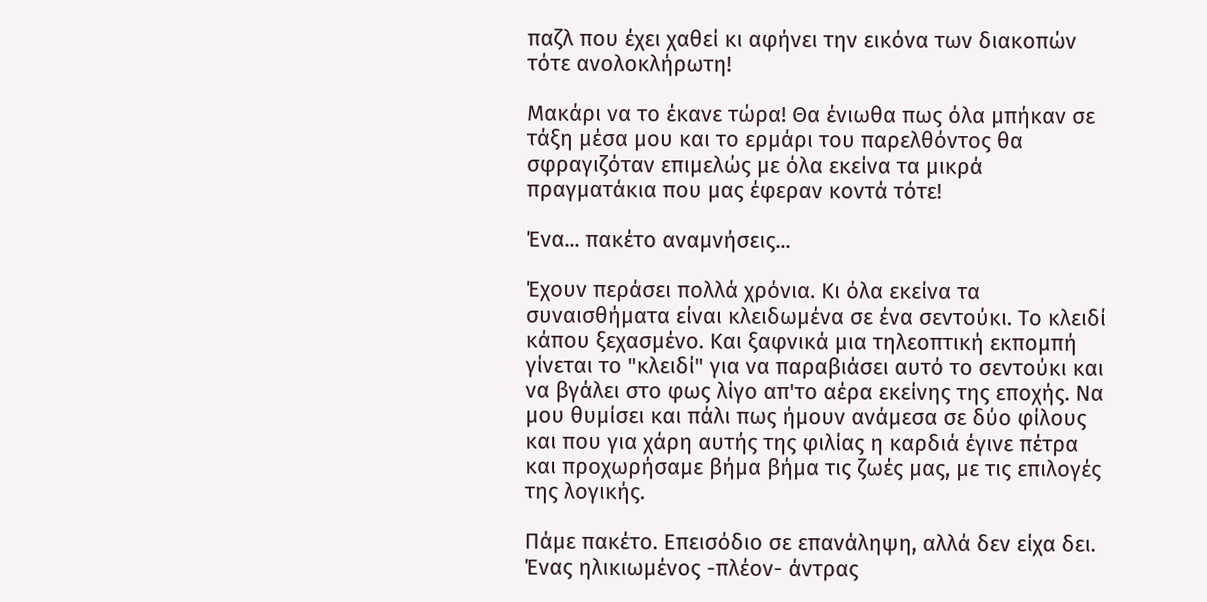παζλ που έχει χαθεί κι αφήνει την εικόνα των διακοπών τότε ανολοκλήρωτη!

Μακάρι να το έκανε τώρα! Θα ένιωθα πως όλα μπήκαν σε τάξη μέσα μου και το ερμάρι του παρελθόντος θα σφραγιζόταν επιμελώς με όλα εκείνα τα μικρά πραγματάκια που μας έφεραν κοντά τότε!

Ένα... πακέτο αναμνήσεις...

Έχουν περάσει πολλά χρόνια. Κι όλα εκείνα τα συναισθήματα είναι κλειδωμένα σε ένα σεντούκι. Το κλειδί κάπου ξεχασμένο. Και ξαφνικά μια τηλεοπτική εκπομπή γίνεται το "κλειδί" για να παραβιάσει αυτό το σεντούκι και να βγάλει στο φως λίγο απ'το αέρα εκείνης της εποχής. Να μου θυμίσει και πάλι πως ήμουν ανάμεσα σε δύο φίλους και που για χάρη αυτής της φιλίας η καρδιά έγινε πέτρα και προχωρήσαμε βήμα βήμα τις ζωές μας, με τις επιλογές της λογικής.

Πάμε πακέτο. Επεισόδιο σε επανάληψη, αλλά δεν είχα δει. Ένας ηλικιωμένος -πλέον- άντρας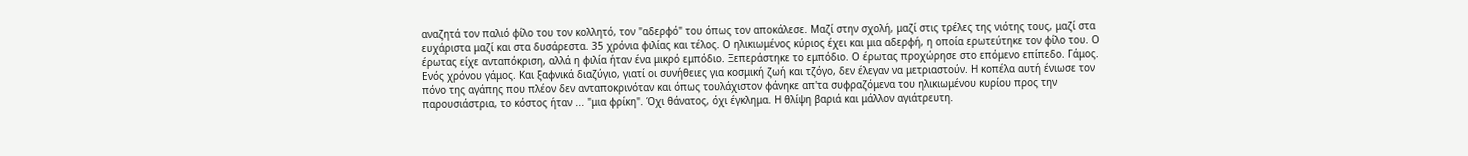αναζητά τον παλιό φίλο του τον κολλητό, τον "αδερφό" του όπως τον αποκάλεσε. Μαζί στην σχολή, μαζί στις τρέλες της νιότης τους, μαζί στα ευχάριστα μαζί και στα δυσάρεστα. 35 χρόνια φιλίας και τέλος. Ο ηλικιωμένος κύριος έχει και μια αδερφή, η οποία ερωτεύτηκε τον φίλο του. Ο έρωτας είχε ανταπόκριση, αλλά η φιλία ήταν ένα μικρό εμπόδιο. Ξεπεράστηκε το εμπόδιο. Ο έρωτας προχώρησε στο επόμενο επίπεδο. Γάμος. Ενός χρόνου γάμος. Και ξαφνικά διαζύγιο, γιατί οι συνήθειες για κοσμική ζωή και τζόγο, δεν έλεγαν να μετριαστούν. Η κοπέλα αυτή ένιωσε τον πόνο της αγάπης που πλέον δεν ανταποκρινόταν και όπως τουλάχιστον φάνηκε απ'τα συφραζόμενα του ηλικιωμένου κυρίου προς την παρουσιάστρια, το κόστος ήταν ... "μια φρίκη". Όχι θάνατος, όχι έγκλημα. Η θλίψη βαριά και μάλλον αγιάτρευτη.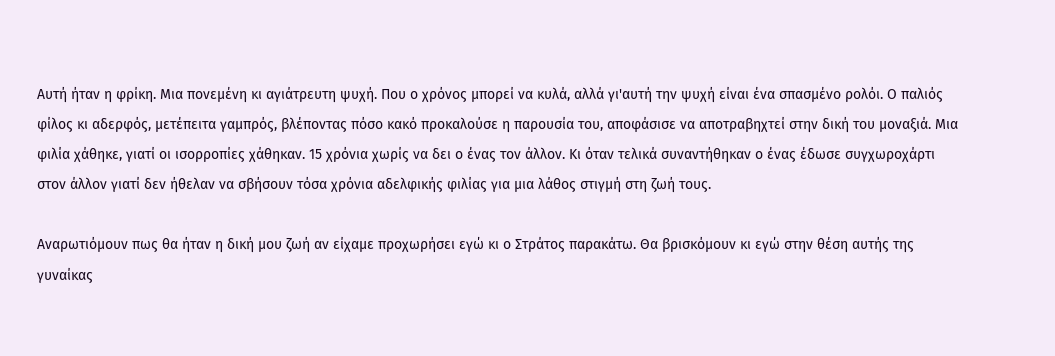Αυτή ήταν η φρίκη. Μια πονεμένη κι αγιάτρευτη ψυχή. Που ο χρόνος μπορεί να κυλά, αλλά γι'αυτή την ψυχή είναι ένα σπασμένο ρολόι. Ο παλιός φίλος κι αδερφός, μετέπειτα γαμπρός, βλέποντας πόσο κακό προκαλούσε η παρουσία του, αποφάσισε να αποτραβηχτεί στην δική του μοναξιά. Μια φιλία χάθηκε, γιατί οι ισορροπίες χάθηκαν. 15 χρόνια χωρίς να δει ο ένας τον άλλον. Κι όταν τελικά συναντήθηκαν ο ένας έδωσε συγχωροχάρτι στον άλλον γιατί δεν ήθελαν να σβήσουν τόσα χρόνια αδελφικής φιλίας για μια λάθος στιγμή στη ζωή τους.

Αναρωτιόμουν πως θα ήταν η δική μου ζωή αν είχαμε προχωρήσει εγώ κι ο Στράτος παρακάτω. Θα βρισκόμουν κι εγώ στην θέση αυτής της γυναίκας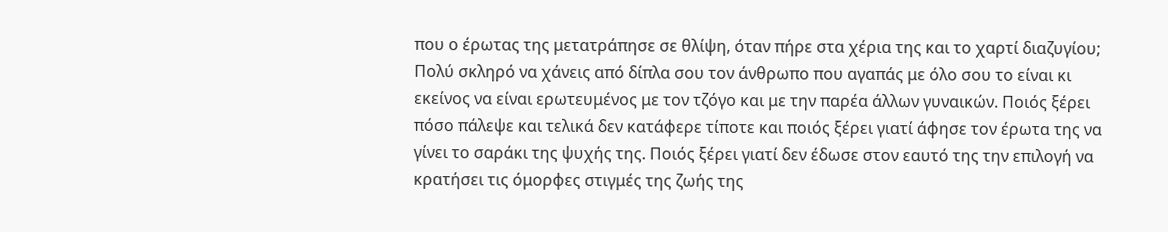που ο έρωτας της μετατράπησε σε θλίψη, όταν πήρε στα χέρια της και το χαρτί διαζυγίου;
Πολύ σκληρό να χάνεις από δίπλα σου τον άνθρωπο που αγαπάς με όλο σου το είναι κι εκείνος να είναι ερωτευμένος με τον τζόγο και με την παρέα άλλων γυναικών. Ποιός ξέρει πόσο πάλεψε και τελικά δεν κατάφερε τίποτε και ποιός ξέρει γιατί άφησε τον έρωτα της να γίνει το σαράκι της ψυχής της. Ποιός ξέρει γιατί δεν έδωσε στον εαυτό της την επιλογή να κρατήσει τις όμορφες στιγμές της ζωής της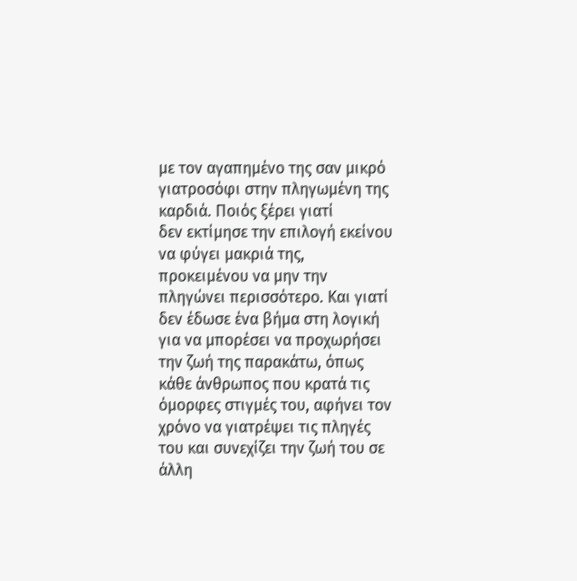με τον αγαπημένο της σαν μικρό γιατροσόφι στην πληγωμένη της καρδιά. Ποιός ξέρει γιατί
δεν εκτίμησε την επιλογή εκείνου να φύγει μακριά της, προκειμένου να μην την πληγώνει περισσότερο. Και γιατί δεν έδωσε ένα βήμα στη λογική για να μπορέσει να προχωρήσει την ζωή της παρακάτω, όπως κάθε άνθρωπος που κρατά τις όμορφες στιγμές του, αφήνει τον χρόνο να γιατρέψει τις πληγές του και συνεχίζει την ζωή του σε άλλη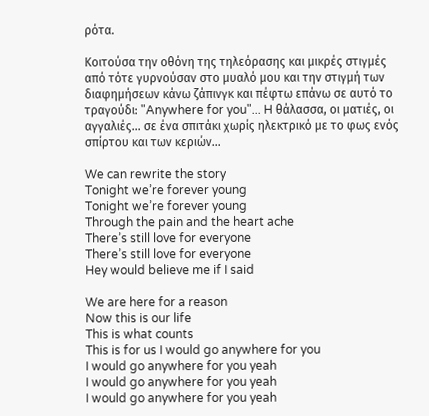ρότα.

Κοιτούσα την οθόνη της τηλεόρασης και μικρές στιγμές από τότε γυρνούσαν στο μυαλό μου και την στιγμή των διαφημήσεων κάνω ζάπινγκ και πέφτω επάνω σε αυτό το τραγούδι: "Anywhere for you"... H θάλασσα, οι ματιές, οι αγγαλιές... σε ένα σπιτάκι χωρίς ηλεκτρικό με το φως ενός σπίρτου και των κεριών...

We can rewrite the story
Tonight we’re forever young
Tonight we’re forever young
Through the pain and the heart ache
There’s still love for everyone
There’s still love for everyone
Hey would believe me if I said

We are here for a reason
Now this is our life
This is what counts
This is for us I would go anywhere for you
I would go anywhere for you yeah
I would go anywhere for you yeah
I would go anywhere for you yeah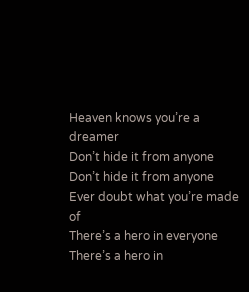Heaven knows you’re a dreamer
Don’t hide it from anyone
Don’t hide it from anyone
Ever doubt what you’re made of
There’s a hero in everyone
There’s a hero in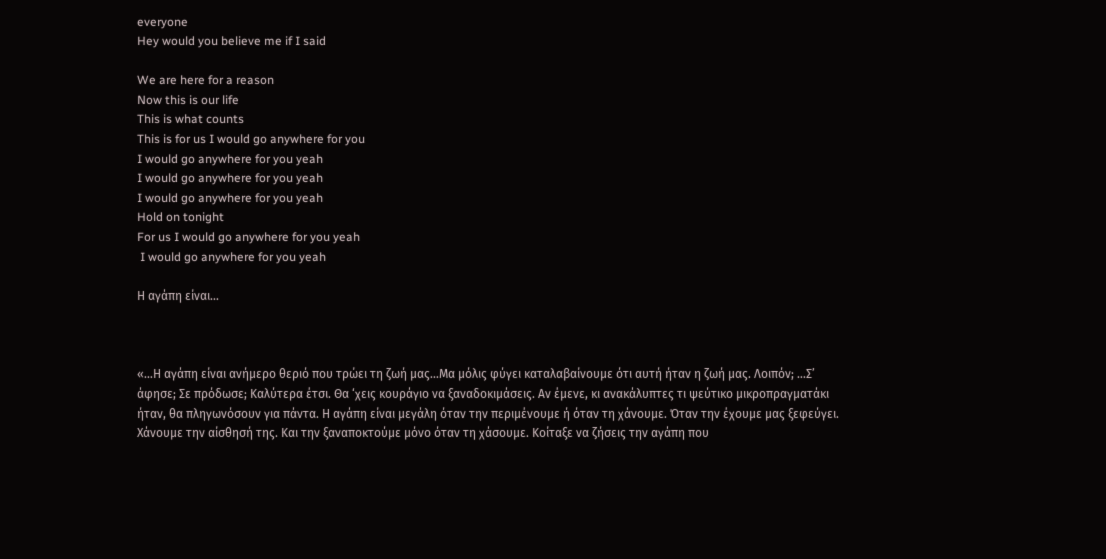everyone
Hey would you believe me if I said

We are here for a reason
Now this is our life
This is what counts
This is for us I would go anywhere for you
I would go anywhere for you yeah
I would go anywhere for you yeah
I would go anywhere for you yeah
Hold on tonight
For us I would go anywhere for you yeah
 I would go anywhere for you yeah

Η αγάπη είναι...



«…Η αγάπη είναι ανήμερο θεριό που τρώει τη ζωή μας…Μα μόλις φύγει καταλαβαίνουμε ότι αυτή ήταν η ζωή μας. Λοιπόν; …Σ’ άφησε; Σε πρόδωσε; Καλύτερα έτσι. Θα ‘χεις κουράγιο να ξαναδοκιμάσεις. Αν έμενε, κι ανακάλυπτες τι ψεύτικο μικροπραγματάκι ήταν, θα πληγωνόσουν για πάντα. Η αγάπη είναι μεγάλη όταν την περιμένουμε ή όταν τη χάνουμε. Όταν την έχουμε μας ξεφεύγει. Χάνουμε την αίσθησή της. Και την ξαναποκτούμε μόνο όταν τη χάσουμε. Κοίταξε να ζήσεις την αγάπη που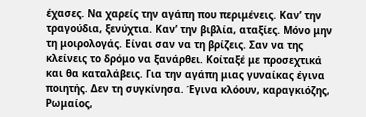έχασες. Να χαρείς την αγάπη που περιμένεις. Καν’ την τραγούδια, ξενύχτια. Καν’ την βιβλία, αταξίες. Μόνο μην τη μοιρολογάς. Είναι σαν να τη βρίζεις. Σαν να της κλείνεις το δρόμο να ξανάρθει. Κοίταξέ με προσεχτικά και θα καταλάβεις. Για την αγάπη μιας γυναίκας έγινα ποιητής. Δεν τη συγκίνησα. Έγινα κλόουν, καραγκιόζης, Ρωμαίος,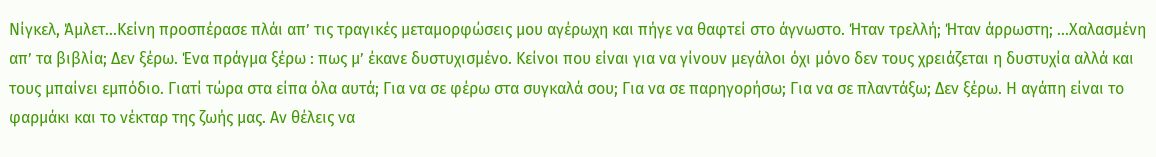Νίγκελ, Άμλετ…Κείνη προσπέρασε πλάι απ’ τις τραγικές μεταμορφώσεις μου αγέρωχη και πήγε να θαφτεί στο άγνωστο. Ήταν τρελλή; Ήταν άρρωστη; …Χαλασμένη απ’ τα βιβλία; Δεν ξέρω. Ένα πράγμα ξέρω : πως μ’ έκανε δυστυχισμένο. Κείνοι που είναι για να γίνουν μεγάλοι όχι μόνο δεν τους χρειάζεται η δυστυχία αλλά και τους μπαίνει εμπόδιο. Γιατί τώρα στα είπα όλα αυτά; Για να σε φέρω στα συγκαλά σου; Για να σε παρηγορήσω; Για να σε πλαντάξω; Δεν ξέρω. Η αγάπη είναι το φαρμάκι και το νέκταρ της ζωής μας. Αν θέλεις να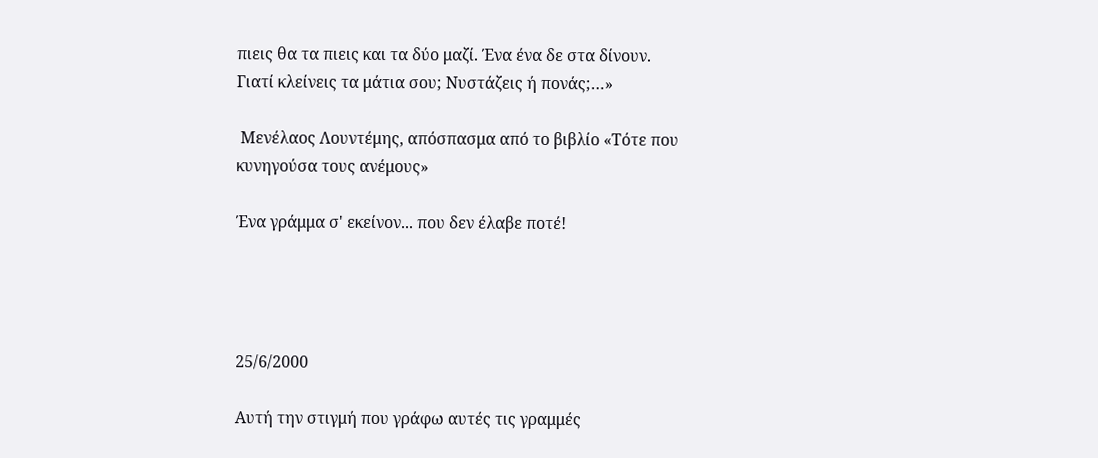πιεις θα τα πιεις και τα δύο μαζί. Ένα ένα δε στα δίνουν. Γιατί κλείνεις τα μάτια σου; Νυστάζεις ή πονάς;…»

 Μενέλαος Λουντέμης, απόσπασμα από το βιβλίο «Τότε που κυνηγούσα τους ανέμους»

Ένα γράμμα σ' εκείνον... που δεν έλαβε ποτέ!




25/6/2000

Αυτή την στιγμή που γράφω αυτές τις γραμμές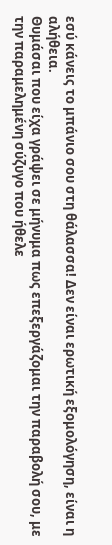εσύ κάνεις το μπάνιο σου στη θάλασσα! Δεν είναι ερωτική εξομολόγηση, είναι η αλήθεια.
Θυμάσαι που είχα γράψει σε μήνυμα πως επεξεργάζομαι την παραβολή σου, με την παραμελημένη σύζυγο που ήθελε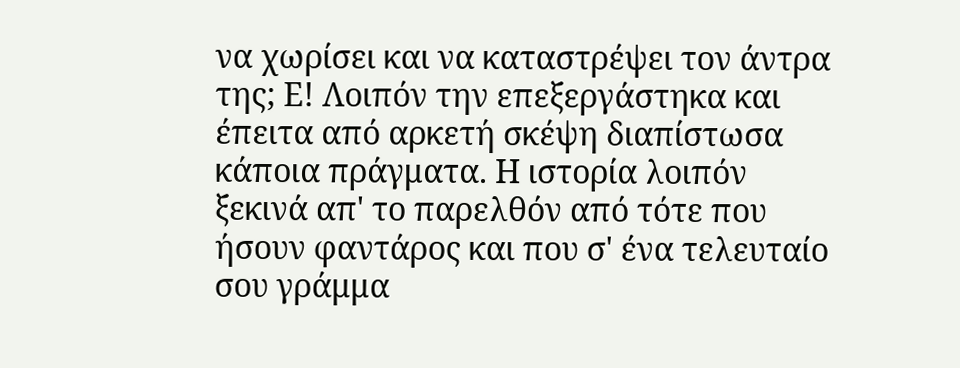να χωρίσει και να καταστρέψει τον άντρα της; Ε! Λοιπόν την επεξεργάστηκα και έπειτα από αρκετή σκέψη διαπίστωσα κάποια πράγματα. Η ιστορία λοιπόν ξεκινά απ' το παρελθόν από τότε που ήσουν φαντάρος και που σ' ένα τελευταίο σου γράμμα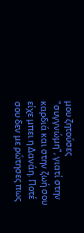μου ζητούσες "συγγνώμη", γιατί στην καρδιά και στην ζωή σου είχε μπει η Δανάη. Ποτέ σου δεν με ρώτησες πως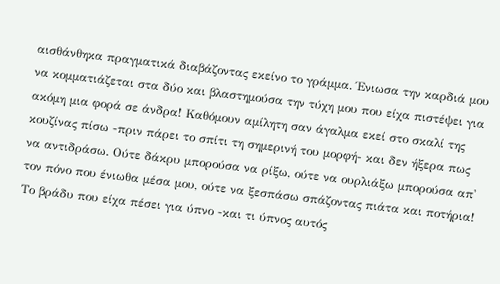αισθάνθηκα πραγματικά διαβάζοντας εκείνο το γράμμα. Ένιωσα την καρδιά μου να κομματιάζεται στα δύο και βλαστημούσα την τύχη μου που είχα πιστέψει για ακόμη μια φορά σε άνδρα! Καθόμουν αμίλητη σαν άγαλμα εκεί στο σκαλί της κουζίνας πίσω -πριν πάρει το σπίτι τη σημερινή του μορφή- και δεν ήξερα πως να αντιδράσω. Ούτε δάκρυ μπορούσα να ρίξω, ούτε να ουρλιάξω μπορούσα απ' τον πόνο που ένιωθα μέσα μου, ούτε να ξεσπάσω σπάζοντας πιάτα και ποτήρια! Το βράδυ που είχα πέσει για ύπνο -και τι ύπνος αυτός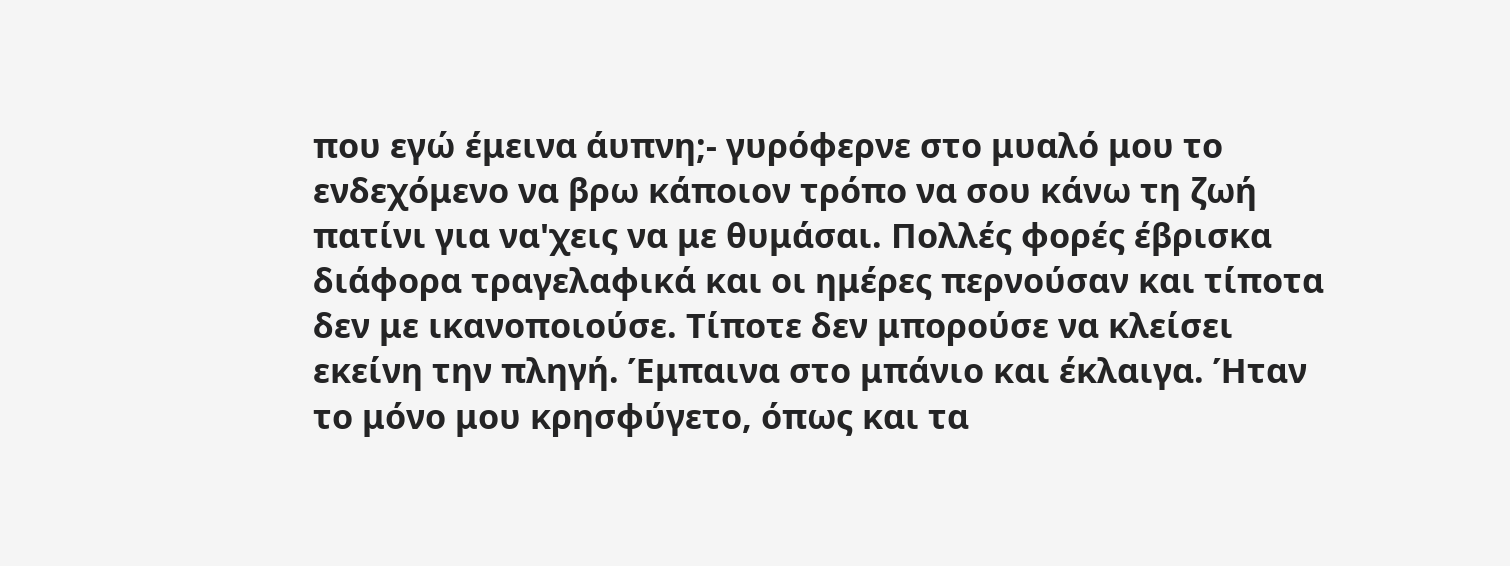που εγώ έμεινα άυπνη;- γυρόφερνε στο μυαλό μου το ενδεχόμενο να βρω κάποιον τρόπο να σου κάνω τη ζωή πατίνι για να'χεις να με θυμάσαι. Πολλές φορές έβρισκα διάφορα τραγελαφικά και οι ημέρες περνούσαν και τίποτα δεν με ικανοποιούσε. Τίποτε δεν μπορούσε να κλείσει εκείνη την πληγή. Έμπαινα στο μπάνιο και έκλαιγα. Ήταν το μόνο μου κρησφύγετο, όπως και τα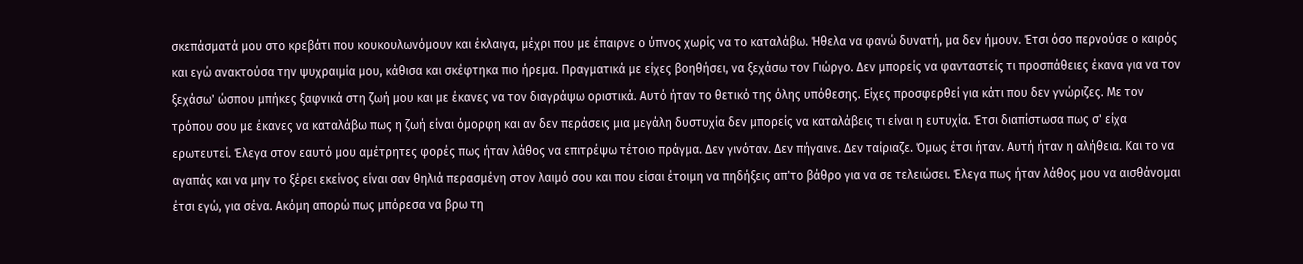σκεπάσματά μου στο κρεβάτι που κουκουλωνόμουν και έκλαιγα, μέχρι που με έπαιρνε ο ύπνος χωρίς να το καταλάβω. Ήθελα να φανώ δυνατή, μα δεν ήμουν. Έτσι όσο περνούσε ο καιρός και εγώ ανακτούσα την ψυχραιμία μου, κάθισα και σκέφτηκα πιο ήρεμα. Πραγματικά με είχες βοηθήσει, να ξεχάσω τον Γιώργο. Δεν μπορείς να φανταστείς τι προσπάθειες έκανα για να τον ξεχάσω' ώσπου μπήκες ξαφνικά στη ζωή μου και με έκανες να τον διαγράψω οριστικά. Αυτό ήταν το θετικό της όλης υπόθεσης. Είχες προσφερθεί για κάτι που δεν γνώριζες. Με τον τρόπου σου με έκανες να καταλάβω πως η ζωή είναι όμορφη και αν δεν περάσεις μια μεγάλη δυστυχία δεν μπορείς να καταλάβεις τι είναι η ευτυχία. Έτσι διαπίστωσα πως σ' είχα ερωτευτεί. Έλεγα στον εαυτό μου αμέτρητες φορές πως ήταν λάθος να επιτρέψω τέτοιο πράγμα. Δεν γινόταν. Δεν πήγαινε. Δεν ταίριαζε. Όμως έτσι ήταν. Αυτή ήταν η αλήθεια. Και το να αγαπάς και να μην το ξέρει εκείνος είναι σαν θηλιά περασμένη στον λαιμό σου και που είσαι έτοιμη να πηδήξεις απ'το βάθρο για να σε τελειώσει. Έλεγα πως ήταν λάθος μου να αισθάνομαι έτσι εγώ, για σένα. Ακόμη απορώ πως μπόρεσα να βρω τη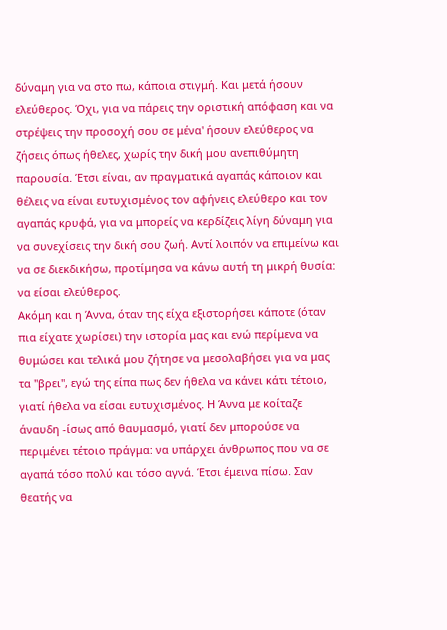δύναμη για να στο πω, κάποια στιγμή. Και μετά ήσουν ελεύθερος. Όχι, για να πάρεις την οριστική απόφαση και να στρέψεις την προσοχή σου σε μένα' ήσουν ελεύθερος να ζήσεις όπως ήθελες, χωρίς την δική μου ανεπιθύμητη παρουσία. Έτσι είναι, αν πραγματικά αγαπάς κάποιον και θέλεις να είναι ευτυχισμένος τον αφήνεις ελεύθερο και τον αγαπάς κρυφά, για να μπορείς να κερδίζεις λίγη δύναμη για να συνεχίσεις την δική σου ζωή. Αντί λοιπόν να επιμείνω και να σε διεκδικήσω, προτίμησα να κάνω αυτή τη μικρή θυσία: να είσαι ελεύθερος.
Ακόμη και η Άννα, όταν της είχα εξιστορήσει κάποτε (όταν πια είχατε χωρίσει) την ιστορία μας και ενώ περίμενα να θυμώσει και τελικά μου ζήτησε να μεσολαβήσει για να μας τα "βρει", εγώ της είπα πως δεν ήθελα να κάνει κάτι τέτοιο, γιατί ήθελα να είσαι ευτυχισμένος. Η Άννα με κοίταζε άναυδη -ίσως από θαυμασμό, γιατί δεν μπορούσε να περιμένει τέτοιο πράγμα: να υπάρχει άνθρωπος που να σε αγαπά τόσο πολύ και τόσο αγνά. Έτσι έμεινα πίσω. Σαν θεατής να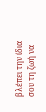βλέπει την ίδια σου τη ζωή να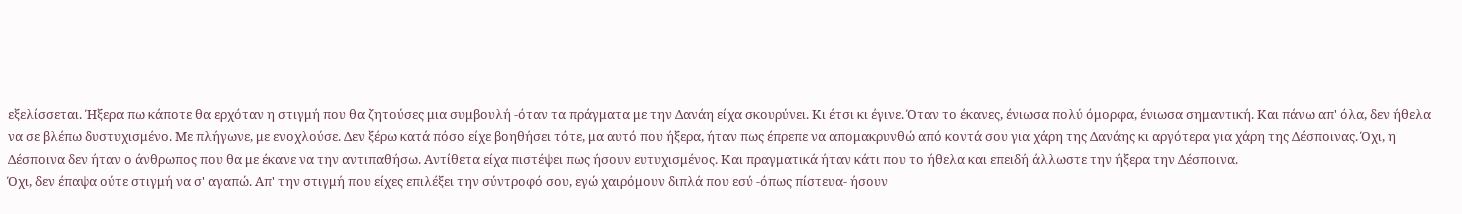εξελίσσεται. Ήξερα πω κάποτε θα ερχόταν η στιγμή που θα ζητούσες μια συμβουλή -όταν τα πράγματα με την Δανάη είχα σκουρύνει. Κι έτσι κι έγινε. Όταν το έκανες, ένιωσα πολύ όμορφα, ένιωσα σημαντική. Και πάνω απ' όλα, δεν ήθελα να σε βλέπω δυστυχισμένο. Με πλήγωνε, με ενοχλούσε. Δεν ξέρω κατά πόσο είχε βοηθήσει τότε, μα αυτό που ήξερα, ήταν πως έπρεπε να απομακρυνθώ από κοντά σου για χάρη της Δανάης κι αργότερα για χάρη της Δέσποινας. Όχι, η Δέσποινα δεν ήταν ο άνθρωπος που θα με έκανε να την αντιπαθήσω. Αντίθετα είχα πιστέψει πως ήσουν ευτυχισμένος. Και πραγματικά ήταν κάτι που το ήθελα και επειδή άλλωστε την ήξερα την Δέσποινα.
Όχι, δεν έπαψα ούτε στιγμή να σ' αγαπώ. Απ' την στιγμή που είχες επιλέξει την σύντροφό σου, εγώ χαιρόμουν διπλά που εσύ -όπως πίστευα- ήσουν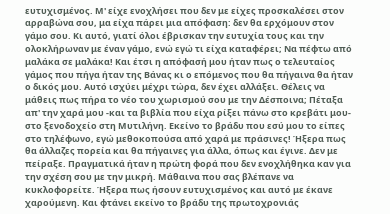ευτυχισμένος. Μ' είχε ενοχλήσει που δεν με είχες προσκαλέσει στον αρραβώνα σου, μα είχα πάρει μια απόφαση: δεν θα ερχόμουν στον γάμο σου. Κι αυτό, γιατί όλοι έβρισκαν την ευτυχία τους και την ολοκλήρωναν με έναν γάμο, ενώ εγώ τι είχα καταφέρει; Να πέφτω από μαλάκα σε μαλάκα! Και έτσι η απόφασή μου ήταν πως ο τελευταίος γάμος που πήγα ήταν της Βάνας κι ο επόμενος που θα πήγαινα θα ήταν ο δικός μου. Αυτό ισχύει μέχρι τώρα, δεν έχει αλλάξει. Θέλεις να μάθεις πως πήρα το νέο του χωρισμού σου με την Δέσποινα; Πέταξα απ' την χαρά μου -και τα βιβλία που είχα ρίξει πάνω στο κρεβάτι μου- στο ξενοδοχείο στη Μυτιλήνη. Εκείνο το βράδυ που εσύ μου το είπες στο τηλέφωνο, εγώ μεθοκοπούσα από χαρά με πράσινες! Ήξερα πως θα άλλαζες πορεία και θα πήγαινες για άλλα, όπως και έγινε. Δεν με πείραξε. Πραγματικά ήταν η πρώτη φορά που δεν ενοχλήθηκα καν για την σχέση σου με την μικρή. Μάθαινα που σας βλέπανε να κυκλοφορείτε. Ήξερα πως ήσουν ευτυχισμένος και αυτό με έκανε χαρούμενη. Και φτάνει εκείνο το βράδυ της πρωτοχρονιάς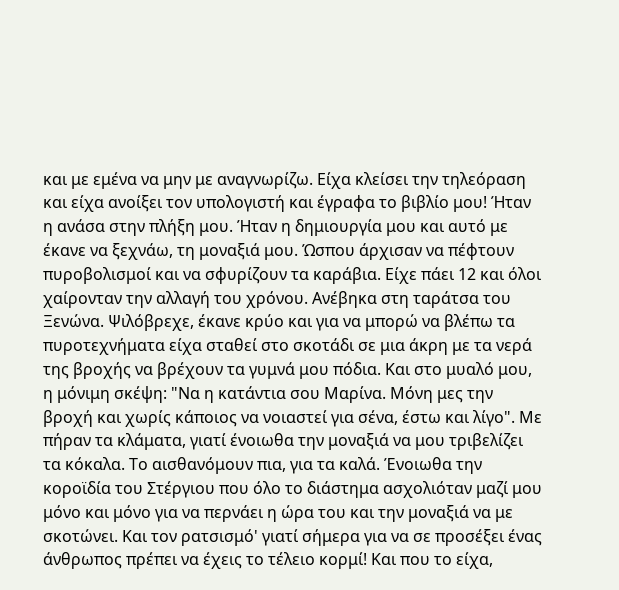και με εμένα να μην με αναγνωρίζω. Είχα κλείσει την τηλεόραση και είχα ανοίξει τον υπολογιστή και έγραφα το βιβλίο μου! Ήταν η ανάσα στην πλήξη μου. Ήταν η δημιουργία μου και αυτό με έκανε να ξεχνάω, τη μοναξιά μου. Ώσπου άρχισαν να πέφτουν πυροβολισμοί και να σφυρίζουν τα καράβια. Είχε πάει 12 και όλοι χαίρονταν την αλλαγή του χρόνου. Ανέβηκα στη ταράτσα του Ξενώνα. Ψιλόβρεχε, έκανε κρύο και για να μπορώ να βλέπω τα πυροτεχνήματα είχα σταθεί στο σκοτάδι σε μια άκρη με τα νερά της βροχής να βρέχουν τα γυμνά μου πόδια. Και στο μυαλό μου, η μόνιμη σκέψη: "Να η κατάντια σου Μαρίνα. Μόνη μες την βροχή και χωρίς κάποιος να νοιαστεί για σένα, έστω και λίγο". Με πήραν τα κλάματα, γιατί ένοιωθα την μοναξιά να μου τριβελίζει τα κόκαλα. Το αισθανόμουν πια, για τα καλά. Ένοιωθα την κοροϊδία του Στέργιου που όλο το διάστημα ασχολιόταν μαζί μου μόνο και μόνο για να περνάει η ώρα του και την μοναξιά να με σκοτώνει. Και τον ρατσισμό' γιατί σήμερα για να σε προσέξει ένας άνθρωπος πρέπει να έχεις το τέλειο κορμί! Και που το είχα,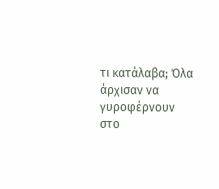τι κατάλαβα; Όλα άρχισαν να γυροφέρνουν στο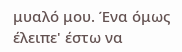μυαλό μου. Ένα όμως έλειπε' έστω να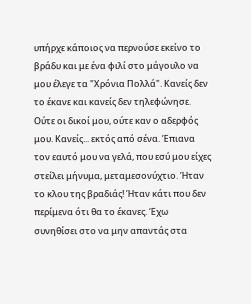υπήρχε κάποιος να περνούσε εκείνο το βράδυ και με ένα φιλί στο μάγουλο να μου έλεγε τα "Χρόνια Πολλά". Κανείς δεν το έκανε και κανείς δεν τηλεφώνησε. Ούτε οι δικοί μου, ούτε καν ο αδερφός μου. Κανείς... εκτός από σένα. Έπιανα τον εαυτό μου να γελά, που εσύ μου είχες στείλει μήνυμα, μεταμεσονύχτιο. Ήταν το κλου της βραδιάς! Ήταν κάτι που δεν περίμενα ότι θα το έκανες. Έχω συνηθίσει στο να μην απαντάς στα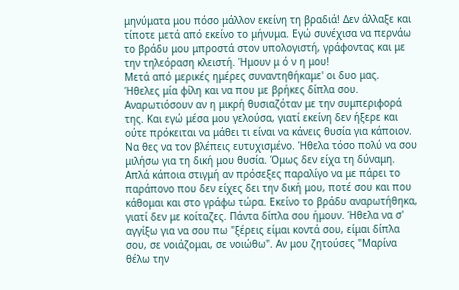μηνύματα μου πόσο μάλλον εκείνη τη βραδιά! Δεν άλλαξε και τίποτε μετά από εκείνο το μήνυμα. Εγώ συνέχισα να περνάω το βράδυ μου μπροστά στον υπολογιστή, γράφοντας και με την τηλεόραση κλειστή. Ήμουν μ ό ν η μου!
Μετά από μερικές ημέρες συναντηθήκαμε' οι δυο μας. Ήθελες μία φίλη και να που με βρήκες δίπλα σου. Αναρωτιόσουν αν η μικρή θυσιαζόταν με την συμπεριφορά της. Και εγώ μέσα μου γελούσα, γιατί εκείνη δεν ήξερε και ούτε πρόκειται να μάθει τι είναι να κάνεις θυσία για κάποιον. Να θες να τον βλέπεις ευτυχισμένο. Ήθελα τόσο πολύ να σου μιλήσω για τη δική μου θυσία. Όμως δεν είχα τη δύναμη. Απλά κάποια στιγμή αν πρόσεξες παραλίγο να με πάρει το παράπονο που δεν είχες δει την δική μου, ποτέ σου και που κάθομαι και στο γράφω τώρα. Εκείνο το βράδυ αναρωτήθηκα, γιατί δεν με κοίταζες. Πάντα δίπλα σου ήμουν. Ήθελα να σ' αγγίξω για να σου πω "ξέρεις είμαι κοντά σου, είμαι δίπλα σου, σε νοιάζομαι, σε νοιώθω". Αν μου ζητούσες "Μαρίνα θέλω την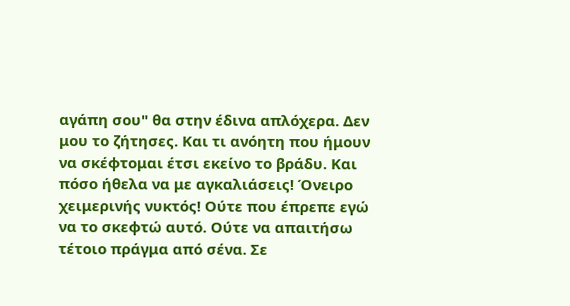αγάπη σου" θα στην έδινα απλόχερα. Δεν μου το ζήτησες. Και τι ανόητη που ήμουν να σκέφτομαι έτσι εκείνο το βράδυ. Και πόσο ήθελα να με αγκαλιάσεις! Όνειρο χειμερινής νυκτός! Ούτε που έπρεπε εγώ να το σκεφτώ αυτό. Ούτε να απαιτήσω τέτοιο πράγμα από σένα. Σε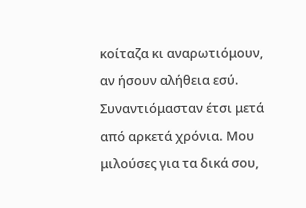κοίταζα κι αναρωτιόμουν, αν ήσουν αλήθεια εσύ. Συναντιόμασταν έτσι μετά από αρκετά χρόνια. Μου μιλούσες για τα δικά σου,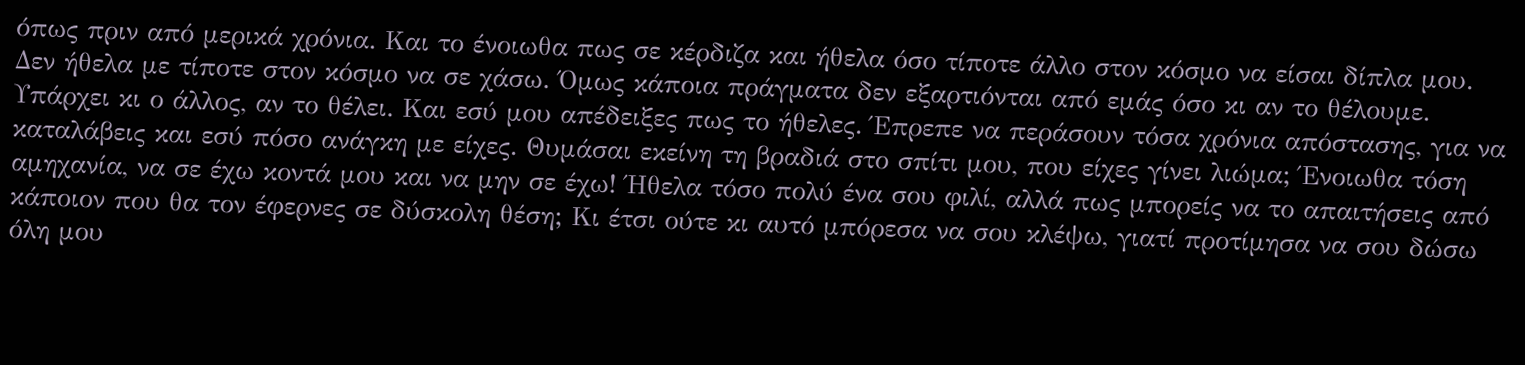όπως πριν από μερικά χρόνια. Και το ένοιωθα πως σε κέρδιζα και ήθελα όσο τίποτε άλλο στον κόσμο να είσαι δίπλα μου. Δεν ήθελα με τίποτε στον κόσμο να σε χάσω. Όμως κάποια πράγματα δεν εξαρτιόνται από εμάς όσο κι αν το θέλουμε. Υπάρχει κι ο άλλος, αν το θέλει. Και εσύ μου απέδειξες πως το ήθελες. Έπρεπε να περάσουν τόσα χρόνια απόστασης, για να καταλάβεις και εσύ πόσο ανάγκη με είχες. Θυμάσαι εκείνη τη βραδιά στο σπίτι μου, που είχες γίνει λιώμα; Ένοιωθα τόση αμηχανία, να σε έχω κοντά μου και να μην σε έχω! Ήθελα τόσο πολύ ένα σου φιλί, αλλά πως μπορείς να το απαιτήσεις από κάποιον που θα τον έφερνες σε δύσκολη θέση; Κι έτσι ούτε κι αυτό μπόρεσα να σου κλέψω, γιατί προτίμησα να σου δώσω όλη μου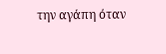την αγάπη όταν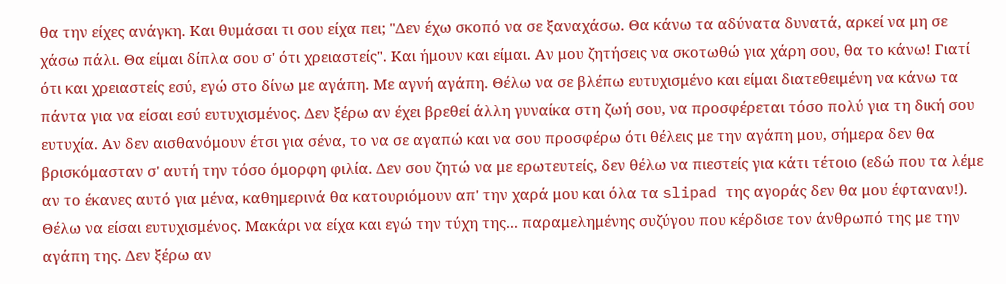θα την είχες ανάγκη. Και θυμάσαι τι σου είχα πει; "Δεν έχω σκοπό να σε ξαναχάσω. Θα κάνω τα αδύνατα δυνατά, αρκεί να μη σε χάσω πάλι. Θα είμαι δίπλα σου σ' ότι χρειαστείς". Και ήμουν και είμαι. Αν μου ζητήσεις να σκοτωθώ για χάρη σου, θα το κάνω! Γιατί ότι και χρειαστείς εσύ, εγώ στο δίνω με αγάπη. Με αγνή αγάπη. Θέλω να σε βλέπω ευτυχισμένο και είμαι διατεθειμένη να κάνω τα πάντα για να είσαι εσύ ευτυχισμένος. Δεν ξέρω αν έχει βρεθεί άλλη γυναίκα στη ζωή σου, να προσφέρεται τόσο πολύ για τη δική σου ευτυχία. Αν δεν αισθανόμουν έτσι για σένα, το να σε αγαπώ και να σου προσφέρω ότι θέλεις με την αγάπη μου, σήμερα δεν θα βρισκόμασταν σ' αυτή την τόσο όμορφη φιλία. Δεν σου ζητώ να με ερωτευτείς, δεν θέλω να πιεστείς για κάτι τέτοιο (εδώ που τα λέμε αν το έκανες αυτό για μένα, καθημερινά θα κατουριόμουν απ' την χαρά μου και όλα τα slipad της αγοράς δεν θα μου έφταναν!). Θέλω να είσαι ευτυχισμένος. Μακάρι να είχα και εγώ την τύχη της... παραμελημένης συζύγου που κέρδισε τον άνθρωπό της με την αγάπη της. Δεν ξέρω αν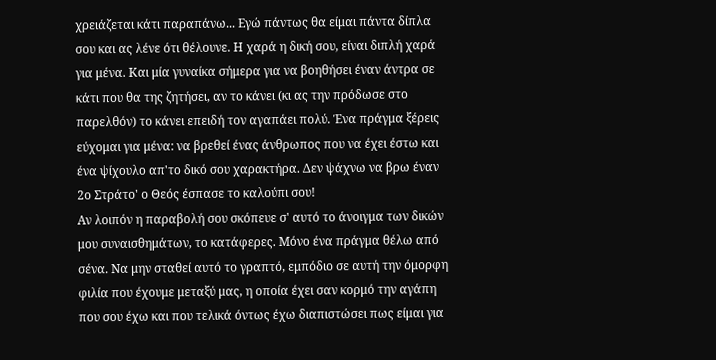χρειάζεται κάτι παραπάνω... Εγώ πάντως θα είμαι πάντα δίπλα σου και ας λένε ότι θέλουνε. Η χαρά η δική σου, είναι διπλή χαρά για μένα. Και μία γυναίκα σήμερα για να βοηθήσει έναν άντρα σε κάτι που θα της ζητήσει, αν το κάνει (κι ας την πρόδωσε στο παρελθόν) το κάνει επειδή τον αγαπάει πολύ. Ένα πράγμα ξέρεις εύχομαι για μένα: να βρεθεί ένας άνθρωπος που να έχει έστω και ένα ψίχουλο απ'το δικό σου χαρακτήρα. Δεν ψάχνω να βρω έναν 2ο Στράτο' ο Θεός έσπασε το καλούπι σου!
Αν λοιπόν η παραβολή σου σκόπευε σ' αυτό το άνοιγμα των δικών μου συναισθημάτων, το κατάφερες. Μόνο ένα πράγμα θέλω από σένα. Να μην σταθεί αυτό το γραπτό, εμπόδιο σε αυτή την όμορφη φιλία που έχουμε μεταξύ μας, η οποία έχει σαν κορμό την αγάπη που σου έχω και που τελικά όντως έχω διαπιστώσει πως είμαι για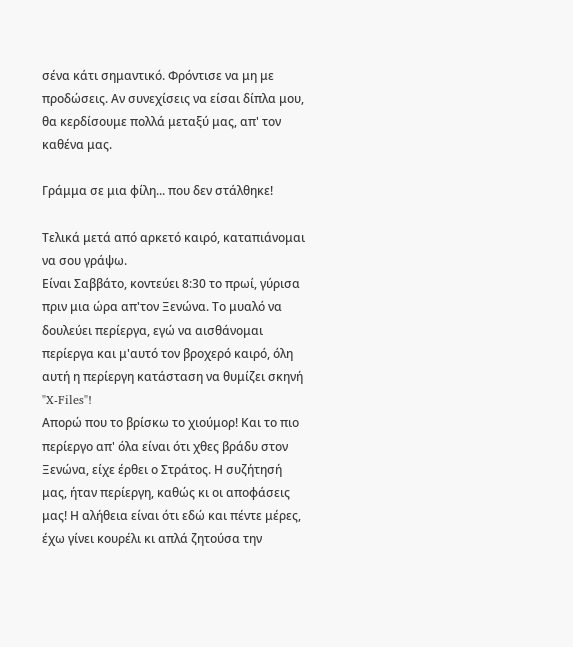σένα κάτι σημαντικό. Φρόντισε να μη με προδώσεις. Αν συνεχίσεις να είσαι δίπλα μου, θα κερδίσουμε πολλά μεταξύ μας, απ' τον καθένα μας.

Γράμμα σε μια φίλη... που δεν στάλθηκε!

Τελικά μετά από αρκετό καιρό, καταπιάνομαι να σου γράψω.
Είναι Σαββάτο, κοντεύει 8:30 το πρωί, γύρισα πριν μια ώρα απ'τον Ξενώνα. Το μυαλό να δουλεύει περίεργα, εγώ να αισθάνομαι περίεργα και μ'αυτό τον βροχερό καιρό, όλη αυτή η περίεργη κατάσταση να θυμίζει σκηνή "X-Files"!
Aπορώ που το βρίσκω το χιούμορ! Και το πιο περίεργο απ' όλα είναι ότι χθες βράδυ στον Ξενώνα, είχε έρθει ο Στράτος. Η συζήτησή μας, ήταν περίεργη, καθώς κι οι αποφάσεις μας! Η αλήθεια είναι ότι εδώ και πέντε μέρες, έχω γίνει κουρέλι κι απλά ζητούσα την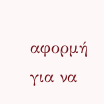αφορμή για να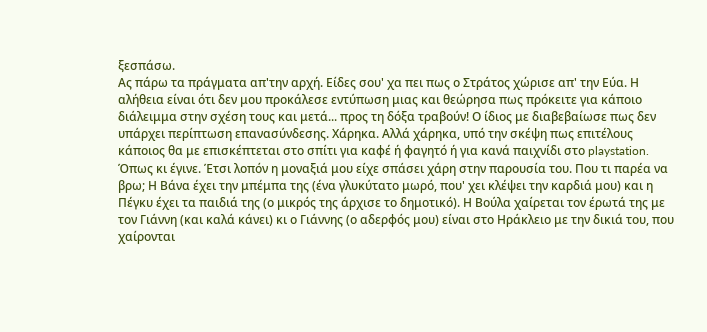ξεσπάσω.
Ας πάρω τα πράγματα απ'την αρχή. Είδες σου' χα πει πως ο Στράτος χώρισε απ' την Εύα. Η αλήθεια είναι ότι δεν μου προκάλεσε εντύπωση μιας και θεώρησα πως πρόκειτε για κάποιο διάλειμμα στην σχέση τους και μετά... προς τη δόξα τραβούν! Ο ίδιος με διαβεβαίωσε πως δεν υπάρχει περίπτωση επανασύνδεσης. Χάρηκα. Αλλά χάρηκα, υπό την σκέψη πως επιτέλους κάποιος θα με επισκέπτεται στο σπίτι για καφέ ή φαγητό ή για κανά παιχνίδι στο playstation. Όπως κι έγινε. Έτσι λοπόν η μοναξιά μου είχε σπάσει χάρη στην παρουσία του. Που τι παρέα να βρω; Η Βάνα έχει την μπέμπα της (ένα γλυκύτατο μωρό, που' χει κλέψει την καρδιά μου) και η Πέγκυ έχει τα παιδιά της (ο μικρός της άρχισε το δημοτικό). Η Βούλα χαίρεται τον έρωτά της με τον Γιάννη (και καλά κάνει) κι ο Γιάννης (ο αδερφός μου) είναι στο Ηράκλειο με την δικιά του, που χαίρονται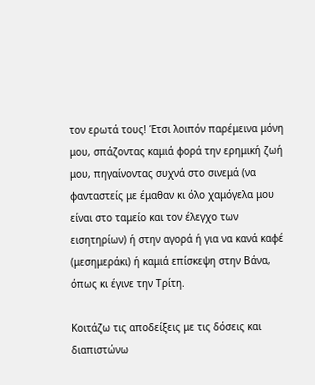τον ερωτά τους! Έτσι λοιπόν παρέμεινα μόνη μου, σπάζοντας καμιά φορά την ερημική ζωή μου, πηγαίνοντας συχνά στο σινεμά (να φανταστείς με έμαθαν κι όλο χαμόγελα μου είναι στο ταμείο και τον έλεγχο των εισητηρίων) ή στην αγορά ή για να κανά καφέ (μεσημεράκι) ή καμιά επίσκεψη στην Βάνα, όπως κι έγινε την Τρίτη.

Κοιτάζω τις αποδείξεις με τις δόσεις και διαπιστώνω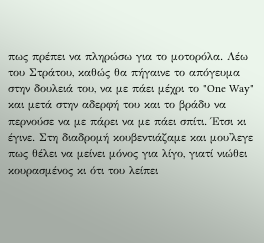πως πρέπει να πληρώσω για το μοτορόλα. Λέω του Στράτου, καθώς θα πήγαινε το απόγευμα στην δουλειά του, να με πάει μέχρι το "One Way" και μετά στην αδερφή του και το βράδυ να περνούσε να με πάρει να με πάει σπίτι. Έτσι κι έγινε. Στη διαδρομή κουβεντιάζαμε και μου'λεγε πως θέλει να μείνει μόνος για λίγο, γιατί νιώθει κουρασμένος κι ότι του λείπει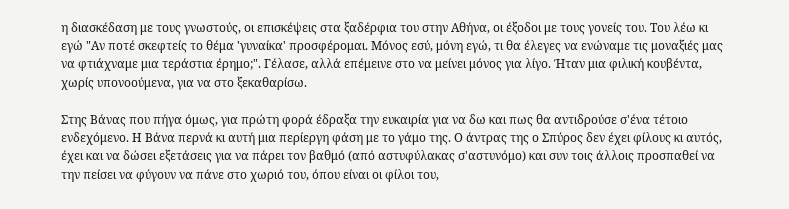η διασκέδαση με τους γνωστούς, οι επισκέψεις στα ξαδέρφια του στην Αθήνα, οι έξοδοι με τους γονείς του. Του λέω κι εγώ "Αν ποτέ σκεφτείς το θέμα 'γυναίκα' προσφέρομαι. Μόνος εσύ, μόνη εγώ, τι θα έλεγες να ενώναμε τις μοναξιές μας να φτιάχναμε μια τεράστια έρημο;". Γέλασε, αλλά επέμεινε στο να μείνει μόνος για λίγο. Ήταν μια φιλική κουβέντα, χωρίς υπονοούμενα, για να στο ξεκαθαρίσω.

Στης Βάνας που πήγα όμως, για πρώτη φορά έδραξα την ευκαιρία για να δω και πως θα αντιδρούσε σ'ένα τέτοιο ενδεχόμενο. Η Βάνα περνά κι αυτή μια περίεργη φάση με το γάμο της. Ο άντρας της ο Σπύρος δεν έχει φίλους κι αυτός, έχει και να δώσει εξετάσεις για να πάρει τον βαθμό (από αστυφύλακας σ'αστυνόμο) και συν τοις άλλοις προσπαθεί να την πείσει να φύγουν να πάνε στο χωριό του, όπου είναι οι φίλοι του,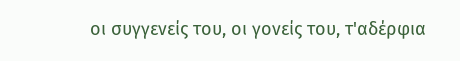οι συγγενείς του, οι γονείς του, τ'αδέρφια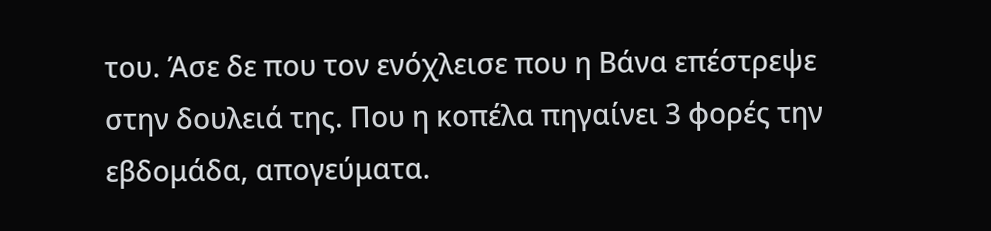του. Άσε δε που τον ενόχλεισε που η Βάνα επέστρεψε στην δουλειά της. Που η κοπέλα πηγαίνει 3 φορές την εβδομάδα, απογεύματα.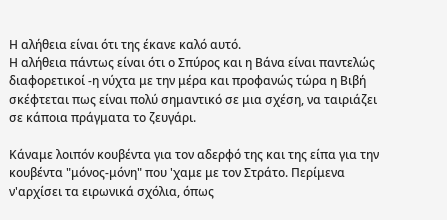Η αλήθεια είναι ότι της έκανε καλό αυτό.
Η αλήθεια πάντως είναι ότι ο Σπύρος και η Βάνα είναι παντελώς διαφορετικοί -η νύχτα με την μέρα και προφανώς τώρα η Βιβή σκέφτεται πως είναι πολύ σημαντικό σε μια σχέση, να ταιριάζει σε κάποια πράγματα το ζευγάρι.

Κάναμε λοιπόν κουβέντα για τον αδερφό της και της είπα για την κουβέντα "μόνος-μόνη" που 'χαμε με τον Στράτο. Περίμενα ν'αρχίσει τα ειρωνικά σχόλια, όπως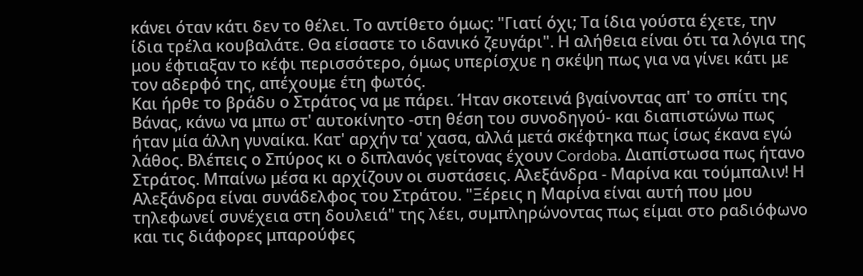κάνει όταν κάτι δεν το θέλει. Το αντίθετο όμως: "Γιατί όχι; Τα ίδια γούστα έχετε, την ίδια τρέλα κουβαλάτε. Θα είσαστε το ιδανικό ζευγάρι". Η αλήθεια είναι ότι τα λόγια της μου έφτιαξαν το κέφι περισσότερο, όμως υπερίσχυε η σκέψη πως για να γίνει κάτι με τον αδερφό της, απέχουμε έτη φωτός.
Και ήρθε το βράδυ ο Στράτος να με πάρει. Ήταν σκοτεινά βγαίνοντας απ' το σπίτι της Βάνας, κάνω να μπω στ' αυτοκίνητο -στη θέση του συνοδηγού- και διαπιστώνω πως ήταν μία άλλη γυναίκα. Κατ' αρχήν τα' χασα, αλλά μετά σκέφτηκα πως ίσως έκανα εγώ λάθος. Βλέπεις ο Σπύρος κι ο διπλανός γείτονας έχουν Cordoba. Διαπίστωσα πως ήτανο Στράτος. Μπαίνω μέσα κι αρχίζουν οι συστάσεις. Αλεξάνδρα - Μαρίνα και τούμπαλιν! Η Αλεξάνδρα είναι συνάδελφος του Στράτου. "Ξέρεις η Μαρίνα είναι αυτή που μου τηλεφωνεί συνέχεια στη δουλειά" της λέει, συμπληρώνοντας πως είμαι στο ραδιόφωνο και τις διάφορες μπαρούφες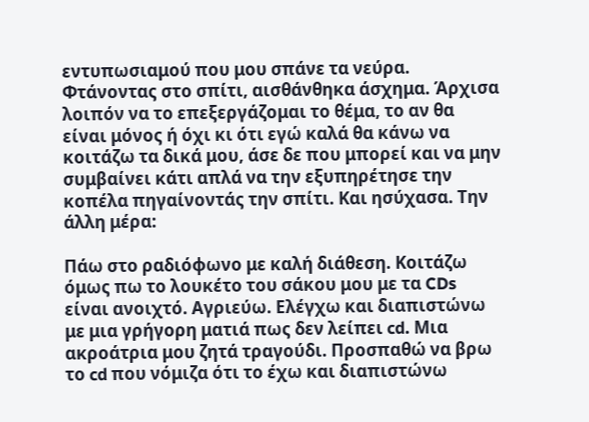εντυπωσιαμού που μου σπάνε τα νεύρα.
Φτάνοντας στο σπίτι, αισθάνθηκα άσχημα. Άρχισα λοιπόν να το επεξεργάζομαι το θέμα, το αν θα είναι μόνος ή όχι κι ότι εγώ καλά θα κάνω να κοιτάζω τα δικά μου, άσε δε που μπορεί και να μην συμβαίνει κάτι απλά να την εξυπηρέτησε την κοπέλα πηγαίνοντάς την σπίτι. Και ησύχασα. Την άλλη μέρα:

Πάω στο ραδιόφωνο με καλή διάθεση. Κοιτάζω όμως πω το λουκέτο του σάκου μου με τα CDs είναι ανοιχτό. Αγριεύω. Ελέγχω και διαπιστώνω με μια γρήγορη ματιά πως δεν λείπει cd. Μια ακροάτρια μου ζητά τραγούδι. Προσπαθώ να βρω το cd που νόμιζα ότι το έχω και διαπιστώνω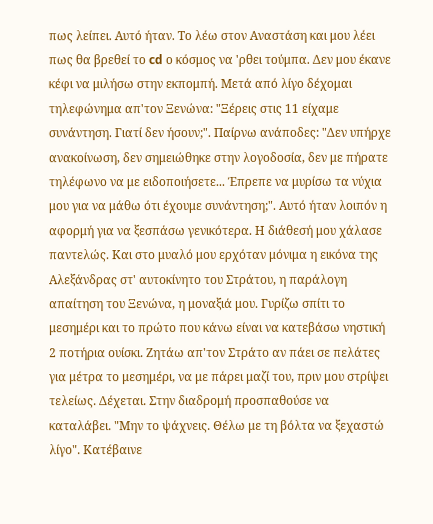πως λείπει. Αυτό ήταν. Το λέω στον Αναστάση και μου λέει πως θα βρεθεί το cd ο κόσμος να 'ρθει τούμπα. Δεν μου έκανε κέφι να μιλήσω στην εκπομπή. Μετά από λίγο δέχομαι τηλεφώνημα απ'τον Ξενώνα: "Ξέρεις στις 11 είχαμε συνάντηση. Γιατί δεν ήσουν;". Παίρνω ανάποδες: "Δεν υπήρχε ανακοίνωση, δεν σημειώθηκε στην λογοδοσία, δεν με πήρατε τηλέφωνο να με ειδοποιήσετε... Έπρεπε να μυρίσω τα νύχια μου για να μάθω ότι έχουμε συνάντηση;". Αυτό ήταν λοιπόν η αφορμή για να ξεσπάσω γενικότερα. Η διάθεσή μου χάλασε παντελώς. Και στο μυαλό μου ερχόταν μόνιμα η εικόνα της Αλεξάνδρας στ' αυτοκίνητο του Στράτου, η παράλογη απαίτηση του Ξενώνα, η μοναξιά μου. Γυρίζω σπίτι το μεσημέρι και το πρώτο που κάνω είναι να κατεβάσω νηστική 2 ποτήρια ουίσκι. Ζητάω απ'τον Στράτο αν πάει σε πελάτες για μέτρα το μεσημέρι, να με πάρει μαζί του, πριν μου στρίψει τελείως. Δέχεται. Στην διαδρομή προσπαθούσε να καταλάβει. "Μην το ψάχνεις. Θέλω με τη βόλτα να ξεχαστώ λίγο". Κατέβαινε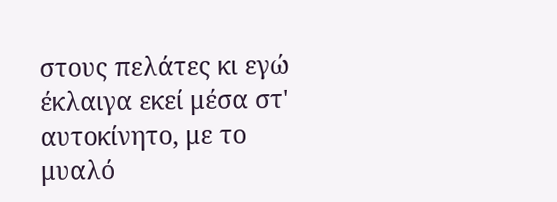στους πελάτες κι εγώ έκλαιγα εκεί μέσα στ' αυτοκίνητο, με το μυαλό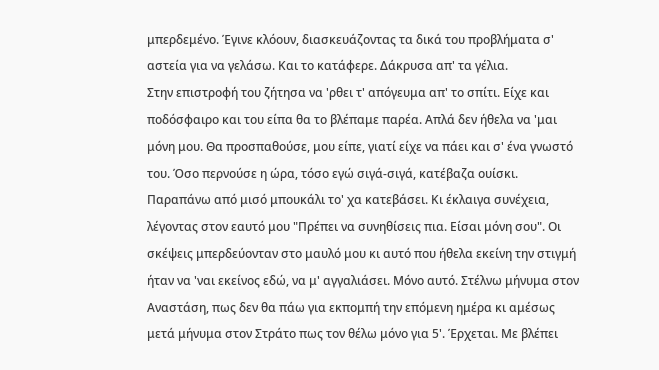μπερδεμένο. Έγινε κλόουν, διασκευάζοντας τα δικά του προβλήματα σ' αστεία για να γελάσω. Και το κατάφερε. Δάκρυσα απ' τα γέλια.
Στην επιστροφή του ζήτησα να 'ρθει τ' απόγευμα απ' το σπίτι. Είχε και ποδόσφαιρο και του είπα θα το βλέπαμε παρέα. Απλά δεν ήθελα να 'μαι μόνη μου. Θα προσπαθούσε, μου είπε, γιατί είχε να πάει και σ' ένα γνωστό του. Όσο περνούσε η ώρα, τόσο εγώ σιγά-σιγά, κατέβαζα ουίσκι. Παραπάνω από μισό μπουκάλι το' χα κατεβάσει. Κι έκλαιγα συνέχεια, λέγοντας στον εαυτό μου "Πρέπει να συνηθίσεις πια. Είσαι μόνη σου". Οι σκέψεις μπερδεύονταν στο μαυλό μου κι αυτό που ήθελα εκείνη την στιγμή ήταν να 'ναι εκείνος εδώ, να μ' αγγαλιάσει. Μόνο αυτό. Στέλνω μήνυμα στον Αναστάση, πως δεν θα πάω για εκπομπή την επόμενη ημέρα κι αμέσως μετά μήνυμα στον Στράτο πως τον θέλω μόνο για 5'. Έρχεται. Με βλέπει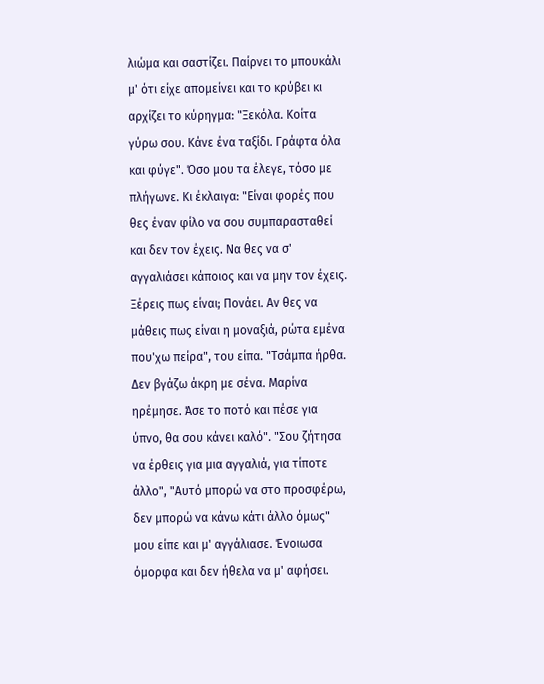λιώμα και σαστίζει. Παίρνει το μπουκάλι μ' ότι είχε απομείνει και το κρύβει κι αρχίζει το κύρηγμα: "Ξεκόλα. Κοίτα γύρω σου. Κάνε ένα ταξίδι. Γράφτα όλα και φύγε". Όσο μου τα έλεγε, τόσο με πλήγωνε. Κι έκλαιγα: "Είναι φορές που θες έναν φίλο να σου συμπαρασταθεί και δεν τον έχεις. Να θες να σ' αγγαλιάσει κάποιος και να μην τον έχεις. Ξέρεις πως είναι; Πονάει. Αν θες να μάθεις πως είναι η μοναξιά, ρώτα εμένα που'χω πείρα", του είπα. "Τσάμπα ήρθα. Δεν βγάζω άκρη με σένα. Μαρίνα ηρέμησε. Άσε το ποτό και πέσε για ύπνο, θα σου κάνει καλό". "Σου ζήτησα να έρθεις για μια αγγαλιά, για τίποτε άλλο", "Αυτό μπορώ να στο προσφέρω, δεν μπορώ να κάνω κάτι άλλο όμως" μου είπε και μ' αγγάλιασε. Ένοιωσα όμορφα και δεν ήθελα να μ' αφήσει.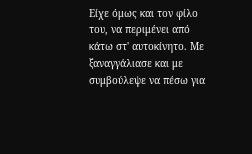Είχε όμως και τον φίλο του, να περιμένει από κάτω στ' αυτοκίνητο. Με ξαναγγάλιασε και με συμβούλεψε να πέσω για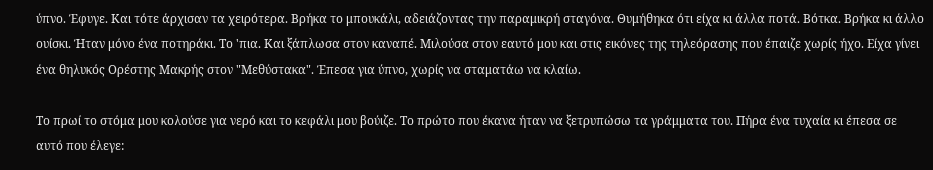ύπνο. Έφυγε. Και τότε άρχισαν τα χειρότερα. Βρήκα το μπουκάλι, αδειάζοντας την παραμικρή σταγόνα. Θυμήθηκα ότι είχα κι άλλα ποτά. Βότκα. Βρήκα κι άλλο ουίσκι. Ήταν μόνο ένα ποτηράκι. Το 'πια. Και ξάπλωσα στον καναπέ. Μιλούσα στον εαυτό μου και στις εικόνες της τηλεόρασης που έπαιζε χωρίς ήχο. Είχα γίνει ένα θηλυκός Ορέστης Μακρής στον "Μεθύστακα". Έπεσα για ύπνο, χωρίς να σταματάω να κλαίω.

Το πρωί το στόμα μου κολούσε για νερό και το κεφάλι μου βούιζε. Το πρώτο που έκανα ήταν να ξετρυπώσω τα γράμματα του. Πήρα ένα τυχαία κι έπεσα σε αυτό που έλεγε: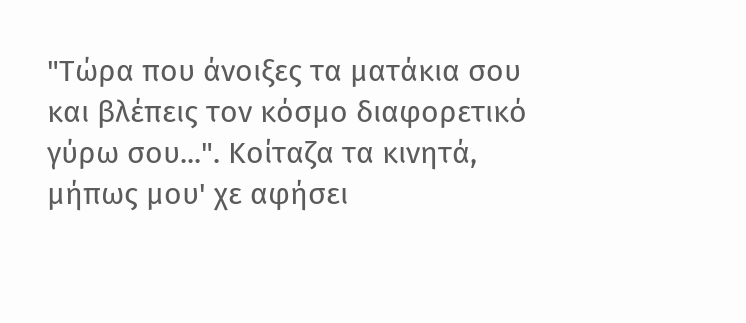"Τώρα που άνοιξες τα ματάκια σου και βλέπεις τον κόσμο διαφορετικό γύρω σου...". Κοίταζα τα κινητά, μήπως μου' χε αφήσει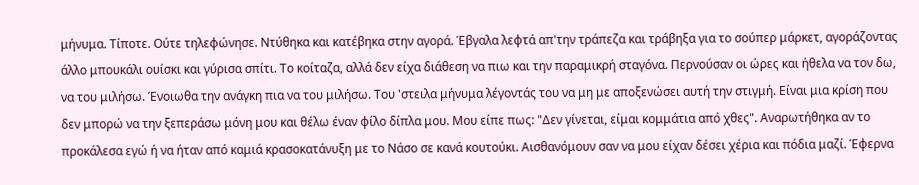μήνυμα. Τίποτε. Ούτε τηλεφώνησε. Ντύθηκα και κατέβηκα στην αγορά. Έβγαλα λεφτά απ'την τράπεζα και τράβηξα για το σούπερ μάρκετ, αγοράζοντας άλλο μπουκάλι ουίσκι και γύρισα σπίτι. Το κοίταζα, αλλά δεν είχα διάθεση να πιω και την παραμικρή σταγόνα. Περνούσαν οι ώρες και ήθελα να τον δω, να του μιλήσω. Ένοιωθα την ανάγκη πια να του μιλήσω. Του 'στειλα μήνυμα λέγοντάς του να μη με αποξενώσει αυτή την στιγμή. Είναι μια κρίση που δεν μπορώ να την ξεπεράσω μόνη μου και θέλω έναν φίλο δίπλα μου. Μου είπε πως: "Δεν γίνεται, είμαι κομμάτια από χθες". Αναρωτήθηκα αν το προκάλεσα εγώ ή να ήταν από καμιά κρασοκατάνυξη με το Νάσο σε κανά κουτούκι. Αισθανόμουν σαν να μου είχαν δέσει χέρια και πόδια μαζί. Έφερνα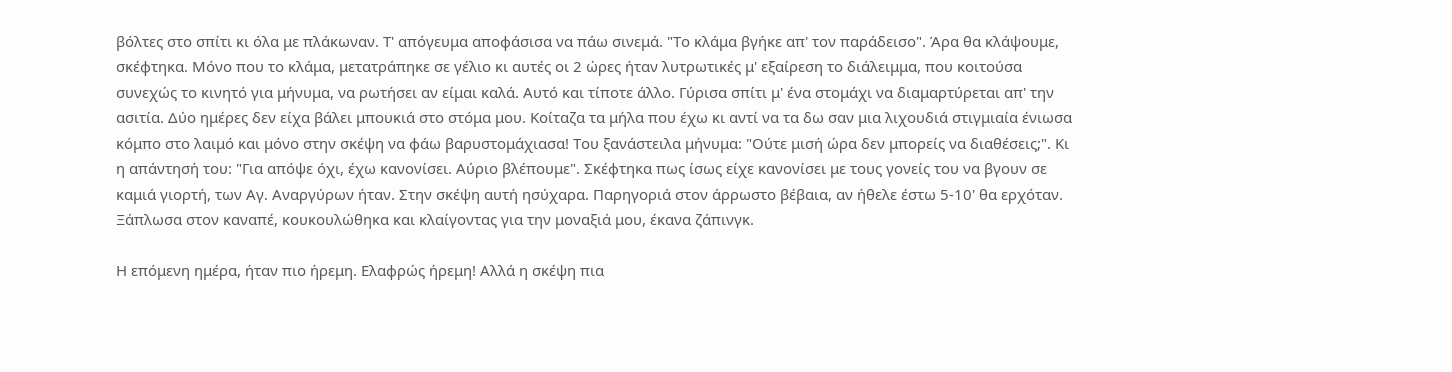βόλτες στο σπίτι κι όλα με πλάκωναν. Τ' απόγευμα αποφάσισα να πάω σινεμά. "Το κλάμα βγήκε απ' τον παράδεισο". Άρα θα κλάψουμε, σκέφτηκα. Μόνο που το κλάμα, μετατράπηκε σε γέλιο κι αυτές οι 2 ώρες ήταν λυτρωτικές μ' εξαίρεση το διάλειμμα, που κοιτούσα συνεχώς το κινητό για μήνυμα, να ρωτήσει αν είμαι καλά. Αυτό και τίποτε άλλο. Γύρισα σπίτι μ' ένα στομάχι να διαμαρτύρεται απ' την ασιτία. Δύο ημέρες δεν είχα βάλει μπουκιά στο στόμα μου. Κοίταζα τα μήλα που έχω κι αντί να τα δω σαν μια λιχουδιά στιγμιαία ένιωσα κόμπο στο λαιμό και μόνο στην σκέψη να φάω βαρυστομάχιασα! Του ξανάστειλα μήνυμα: "Ούτε μισή ώρα δεν μπορείς να διαθέσεις;". Κι η απάντησή του: "Για απόψε όχι, έχω κανονίσει. Αύριο βλέπουμε". Σκέφτηκα πως ίσως είχε κανονίσει με τους γονείς του να βγουν σε καμιά γιορτή, των Αγ. Αναργύρων ήταν. Στην σκέψη αυτή ησύχαρα. Παρηγοριά στον άρρωστο βέβαια, αν ήθελε έστω 5-10' θα ερχόταν. Ξάπλωσα στον καναπέ, κουκουλώθηκα και κλαίγοντας για την μοναξιά μου, έκανα ζάπινγκ.

Η επόμενη ημέρα, ήταν πιο ήρεμη. Ελαφρώς ήρεμη! Αλλά η σκέψη πια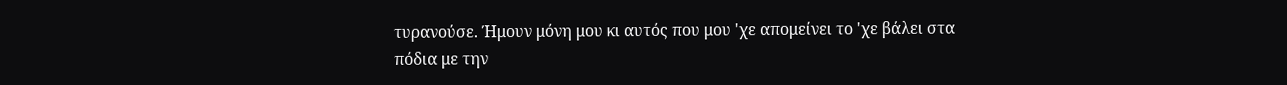τυρανούσε. Ήμουν μόνη μου κι αυτός που μου 'χε απομείνει το 'χε βάλει στα πόδια με την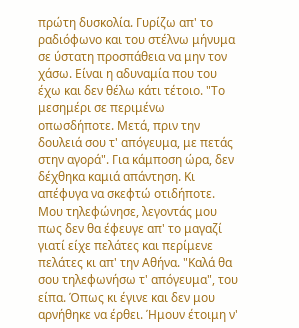πρώτη δυσκολία. Γυρίζω απ' το ραδιόφωνο και του στέλνω μήνυμα σε ύστατη προσπάθεια να μην τον χάσω. Είναι η αδυναμία που του έχω και δεν θέλω κάτι τέτοιο. "Το μεσημέρι σε περιμένω οπωσδήποτε. Μετά, πριν την δουλειά σου τ' απόγευμα, με πετάς στην αγορά". Για κάμποση ώρα, δεν δέχθηκα καμιά απάντηση. Κι απέφυγα να σκεφτώ οτιδήποτε. Μου τηλεφώνησε, λεγοντάς μου πως δεν θα έφευγε απ' το μαγαζί γιατί είχε πελάτες και περίμενε πελάτες κι απ' την Αθήνα. "Καλά θα σου τηλεφωνήσω τ' απόγευμα", του είπα. Όπως κι έγινε και δεν μου αρνήθηκε να έρθει. Ήμουν έτοιμη ν'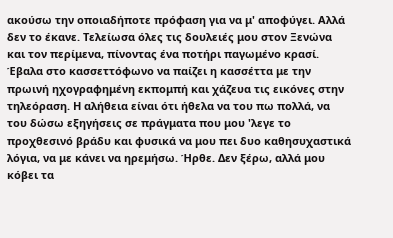ακούσω την οποιαδήποτε πρόφαση για να μ' αποφύγει. Αλλά δεν το έκανε. Τελείωσα όλες τις δουλειές μου στον Ξενώνα και τον περίμενα, πίνοντας ένα ποτήρι παγωμένο κρασί. Έβαλα στο κασσεττόφωνο να παίζει η κασσέττα με την πρωινή ηχογραφημένη εκπομπή και χάζευα τις εικόνες στην τηλεόραση. Η αλήθεια είναι ότι ήθελα να του πω πολλά, να του δώσω εξηγήσεις σε πράγματα που μου 'λεγε το προχθεσινό βράδυ και φυσικά να μου πει δυο καθησυχαστικά λόγια, να με κάνει να ηρεμήσω. Ήρθε. Δεν ξέρω, αλλά μου κόβει τα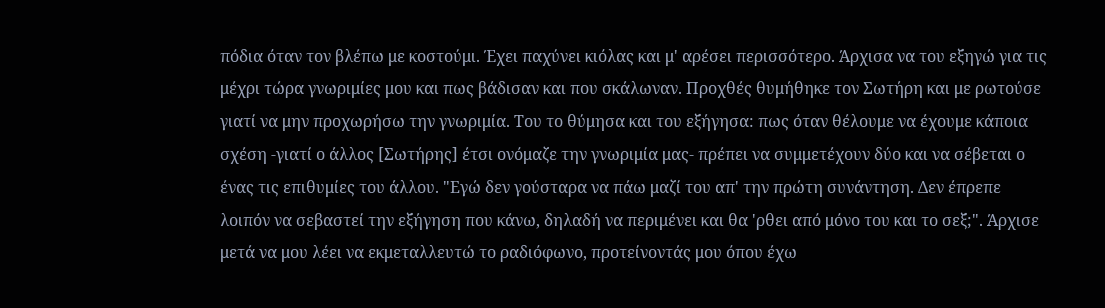πόδια όταν τον βλέπω με κοστούμι. Έχει παχύνει κιόλας και μ' αρέσει περισσότερο. Άρχισα να του εξηγώ για τις μέχρι τώρα γνωριμίες μου και πως βάδισαν και που σκάλωναν. Προχθές θυμήθηκε τον Σωτήρη και με ρωτούσε γιατί να μην προχωρήσω την γνωριμία. Του το θύμησα και του εξήγησα: πως όταν θέλουμε να έχουμε κάποια σχέση -γιατί ο άλλος [Σωτήρης] έτσι ονόμαζε την γνωριμία μας- πρέπει να συμμετέχουν δύο και να σέβεται ο ένας τις επιθυμίες του άλλου. "Εγώ δεν γούσταρα να πάω μαζί του απ' την πρώτη συνάντηση. Δεν έπρεπε λοιπόν να σεβαστεί την εξήγηση που κάνω, δηλαδή να περιμένει και θα 'ρθει από μόνο του και το σεξ;". Άρχισε μετά να μου λέει να εκμεταλλευτώ το ραδιόφωνο, προτείνοντάς μου όπου έχω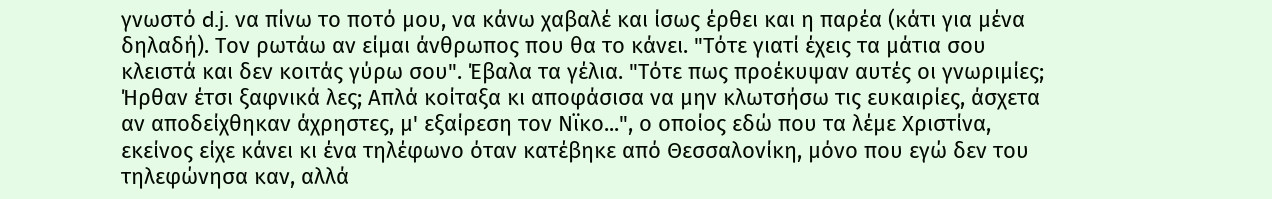γνωστό d.j. να πίνω το ποτό μου, να κάνω χαβαλέ και ίσως έρθει και η παρέα (κάτι για μένα δηλαδή). Τον ρωτάω αν είμαι άνθρωπος που θα το κάνει. "Τότε γιατί έχεις τα μάτια σου κλειστά και δεν κοιτάς γύρω σου". Έβαλα τα γέλια. "Τότε πως προέκυψαν αυτές οι γνωριμίες; Ήρθαν έτσι ξαφνικά λες; Απλά κοίταξα κι αποφάσισα να μην κλωτσήσω τις ευκαιρίες, άσχετα αν αποδείχθηκαν άχρηστες, μ' εξαίρεση τον Νϊκο...", ο οποίος εδώ που τα λέμε Χριστίνα, εκείνος είχε κάνει κι ένα τηλέφωνο όταν κατέβηκε από Θεσσαλονίκη, μόνο που εγώ δεν του τηλεφώνησα καν, αλλά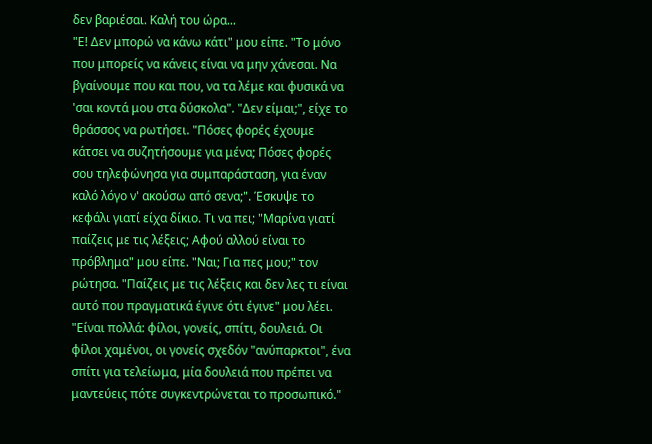δεν βαριέσαι. Καλή του ώρα...
"Ε! Δεν μπορώ να κάνω κάτι" μου είπε. "Το μόνο που μπορείς να κάνεις είναι να μην χάνεσαι. Να βγαίνουμε που και που, να τα λέμε και φυσικά να 'σαι κοντά μου στα δύσκολα". "Δεν είμαι;", είχε το θράσσος να ρωτήσει. "Πόσες φορές έχουμε κάτσει να συζητήσουμε για μένα; Πόσες φορές σου τηλεφώνησα για συμπαράσταση, για έναν καλό λόγο ν' ακούσω από σενα;". Έσκυψε το κεφάλι γιατί είχα δίκιο. Τι να πει; "Μαρίνα γιατί παίζεις με τις λέξεις; Αφού αλλού είναι το πρόβλημα" μου είπε. "Ναι; Για πες μου;" τον ρώτησα. "Παίζεις με τις λέξεις και δεν λες τι είναι αυτό που πραγματικά έγινε ότι έγινε" μου λέει. "Είναι πολλά: φίλοι, γονείς, σπίτι, δουλειά. Οι φίλοι χαμένοι, οι γονείς σχεδόν "ανύπαρκτοι", ένα σπίτι για τελείωμα, μία δουλειά που πρέπει να μαντεύεις πότε συγκεντρώνεται το προσωπικό."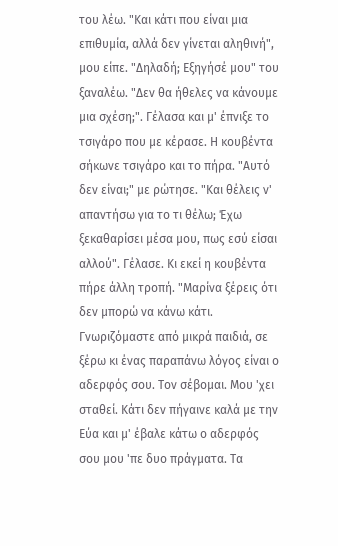του λέω. "Και κάτι που είναι μια επιθυμία, αλλά δεν γίνεται αληθινή", μου είπε. "Δηλαδή; Εξηγήσέ μου" του ξαναλέω. "Δεν θα ήθελες να κάνουμε μια σχέση;". Γέλασα και μ' έπνιξε το τσιγάρο που με κέρασε. Η κουβέντα σήκωνε τσιγάρο και το πήρα. "Αυτό δεν είναι;" με ρώτησε. "Και θέλεις ν' απαντήσω για το τι θέλω; Έχω ξεκαθαρίσει μέσα μου, πως εσύ είσαι αλλού". Γέλασε. Κι εκεί η κουβέντα πήρε άλλη τροπή. "Μαρίνα ξέρεις ότι δεν μπορώ να κάνω κάτι. Γνωριζόμαστε από μικρά παιδιά, σε ξέρω κι ένας παραπάνω λόγος είναι ο αδερφός σου. Τον σέβομαι. Μου 'χει σταθεί. Κάτι δεν πήγαινε καλά με την Εύα και μ' έβαλε κάτω ο αδερφός σου μου 'πε δυο πράγματα. Τα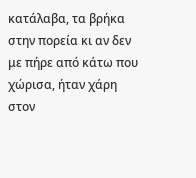κατάλαβα, τα βρήκα στην πορεία κι αν δεν με πήρε από κάτω που χώρισα, ήταν χάρη στον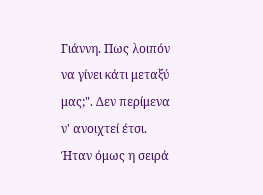Γιάννη. Πως λοιπόν να γίνει κάτι μεταξύ μας;". Δεν περίμενα ν' ανοιχτεί έτσι. Ήταν όμως η σειρά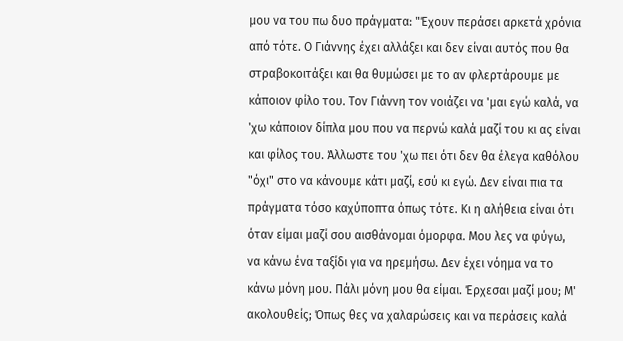μου να του πω δυο πράγματα: "Έχουν περάσει αρκετά χρόνια από τότε. Ο Γιάννης έχει αλλάξει και δεν είναι αυτός που θα στραβοκοιτάξει και θα θυμώσει με το αν φλερτάρουμε με κάποιον φίλο του. Τον Γιάννη τον νοιάζει να 'μαι εγώ καλά, να 'χω κάποιον δίπλα μου που να περνώ καλά μαζί του κι ας είναι και φίλος του. Άλλωστε του 'χω πει ότι δεν θα έλεγα καθόλου "όχι" στο να κάνουμε κάτι μαζί, εσύ κι εγώ. Δεν είναι πια τα πράγματα τόσο καχύποπτα όπως τότε. Κι η αλήθεια είναι ότι όταν είμαι μαζί σου αισθάνομαι όμορφα. Μου λες να φύγω, να κάνω ένα ταξίδι για να ηρεμήσω. Δεν έχει νόημα να το κάνω μόνη μου. Πάλι μόνη μου θα είμαι. Έρχεσαι μαζί μου; Μ' ακολουθείς; Όπως θες να χαλαρώσεις και να περάσεις καλά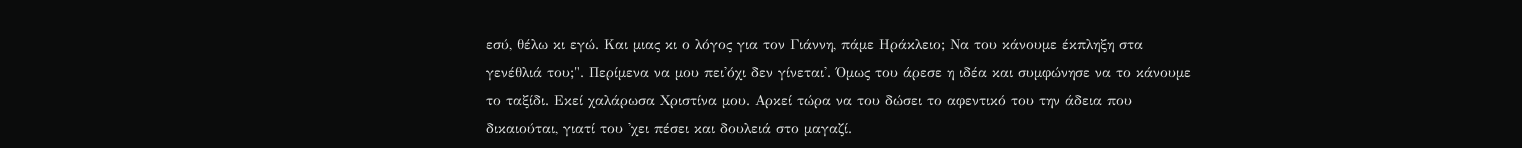εσύ, θέλω κι εγώ. Και μιας κι ο λόγος για τον Γιάννη, πάμε Ηράκλειο; Να του κάνουμε έκπληξη στα γενέθλιά του;". Περίμενα να μου πει'όχι δεν γίνεται'. Όμως του άρεσε η ιδέα και συμφώνησε να το κάνουμε το ταξίδι. Εκεί χαλάρωσα Χριστίνα μου. Αρκεί τώρα να του δώσει το αφεντικό του την άδεια που δικαιούται, γιατί του 'χει πέσει και δουλειά στο μαγαζί.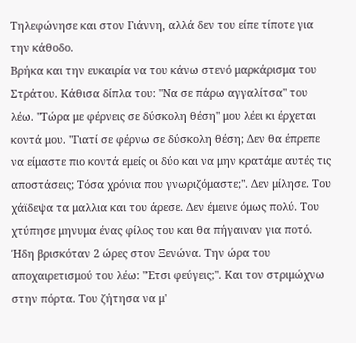Τηλεφώνησε και στον Γιάννη, αλλά δεν του είπε τίποτε για την κάθοδο.
Βρήκα και την ευκαιρία να του κάνω στενό μαρκάρισμα του Στράτου. Κάθισα δίπλα του: "Να σε πάρω αγγαλίτσα" του λέω. "Τώρα με φέρνεις σε δύσκολη θέση" μου λέει κι έρχεται κοντά μου. "Γιατί σε φέρνω σε δύσκολη θέση; Δεν θα έπρεπε να είμαστε πιο κοντά εμείς οι δύο και να μην κρατάμε αυτές τις αποστάσεις; Τόσα χρόνια που γνωριζόμαστε;". Δεν μίλησε. Του χάϊδεψα τα μαλλια και του άρεσε. Δεν έμεινε όμως πολύ. Του χτύπησε μηνυμα ένας φίλος του και θα πήγαιναν για ποτό. Ήδη βρισκόταν 2 ώρες στον Ξενώνα. Την ώρα του αποχαιρετισμού του λέω: "Έτσι φεύγεις;". Και τον στριμώχνω στην πόρτα. Του ζήτησα να μ'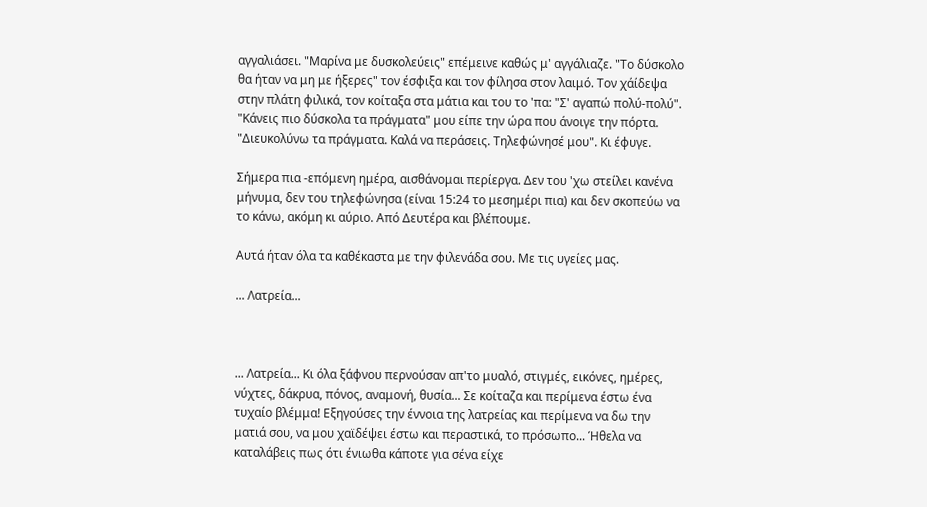αγγαλιάσει. "Μαρίνα με δυσκολεύεις" επέμεινε καθώς μ' αγγάλιαζε. "Το δύσκολο θα ήταν να μη με ήξερες" τον έσφιξα και τον φίλησα στον λαιμό. Τον χάίδεψα στην πλάτη φιλικά, τον κοίταξα στα μάτια και του το 'πα: "Σ' αγαπώ πολύ-πολύ". "Κάνεις πιο δύσκολα τα πράγματα" μου είπε την ώρα που άνοιγε την πόρτα. "Διευκολύνω τα πράγματα. Καλά να περάσεις. Τηλεφώνησέ μου". Κι έφυγε.

Σήμερα πια -επόμενη ημέρα, αισθάνομαι περίεργα. Δεν του 'χω στείλει κανένα μήνυμα, δεν του τηλεφώνησα (είναι 15:24 το μεσημέρι πια) και δεν σκοπεύω να το κάνω, ακόμη κι αύριο. Από Δευτέρα και βλέπουμε.

Αυτά ήταν όλα τα καθέκαστα με την φιλενάδα σου. Με τις υγείες μας.

... Λατρεία...



... Λατρεία... Κι όλα ξάφνου περνούσαν απ'το μυαλό, στιγμές, εικόνες, ημέρες, νύχτες, δάκρυα, πόνος, αναμονή, θυσία... Σε κοίταζα και περίμενα έστω ένα τυχαίο βλέμμα! Εξηγούσες την έννοια της λατρείας και περίμενα να δω την ματιά σου, να μου χαϊδέψει έστω και περαστικά, το πρόσωπο... Ήθελα να καταλάβεις πως ότι ένιωθα κάποτε για σένα είχε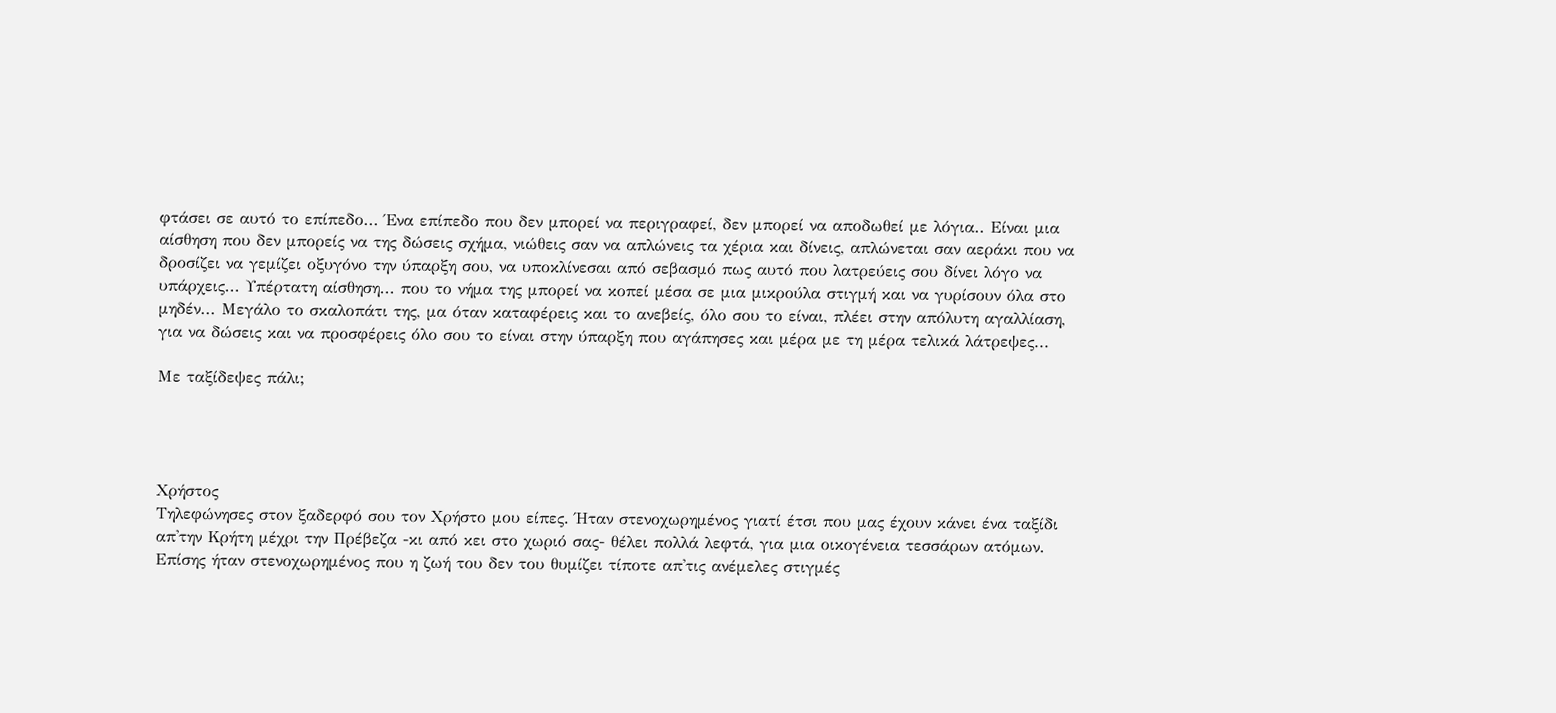φτάσει σε αυτό το επίπεδο... Ένα επίπεδο που δεν μπορεί να περιγραφεί, δεν μπορεί να αποδωθεί με λόγια.. Είναι μια αίσθηση που δεν μπορείς να της δώσεις σχήμα, νιώθεις σαν να απλώνεις τα χέρια και δίνεις, απλώνεται σαν αεράκι που να δροσίζει να γεμίζει οξυγόνο την ύπαρξη σου, να υποκλίνεσαι από σεβασμό πως αυτό που λατρεύεις σου δίνει λόγο να υπάρχεις... Υπέρτατη αίσθηση... που το νήμα της μπορεί να κοπεί μέσα σε μια μικρούλα στιγμή και να γυρίσουν όλα στο μηδέν... Μεγάλο το σκαλοπάτι της, μα όταν καταφέρεις και το ανεβείς, όλο σου το είναι, πλέει στην απόλυτη αγαλλίαση, για να δώσεις και να προσφέρεις όλο σου το είναι στην ύπαρξη που αγάπησες και μέρα με τη μέρα τελικά λάτρεψες...

Με ταξίδεψες πάλι;




Χρήστος
Τηλεφώνησες στον ξαδερφό σου τον Χρήστο μου είπες. Ήταν στενοχωρημένος γιατί έτσι που μας έχουν κάνει ένα ταξίδι απ'την Κρήτη μέχρι την Πρέβεζα -κι από κει στο χωριό σας- θέλει πολλά λεφτά, για μια οικογένεια τεσσάρων ατόμων. Επίσης ήταν στενοχωρημένος που η ζωή του δεν του θυμίζει τίποτε απ'τις ανέμελες στιγμές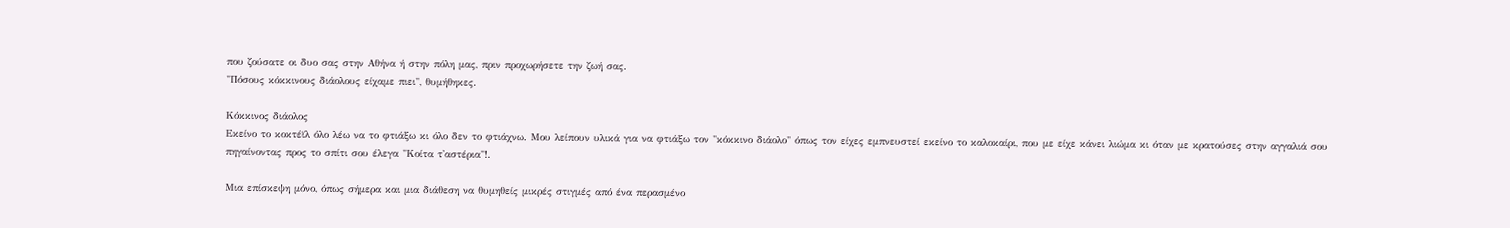που ζούσατε οι δυο σας στην Αθήνα ή στην πόλη μας, πριν προχωρήσετε την ζωή σας.
"Πόσους κόκκινους διάολους είχαμε πιει", θυμήθηκες.

Κόκκινος διάολος
Εκείνο το κοκτέϊλ όλο λέω να το φτιάξω κι όλο δεν το φτιάχνω. Μου λείπουν υλικά για να φτιάξω τον "κόκκινο διάολο" όπως τον είχες εμπνευστεί εκείνο το καλοκαίρι, που με είχε κάνει λιώμα κι όταν με κρατούσες στην αγγαλιά σου πηγαίνοντας προς το σπίτι σου έλεγα "Κοίτα τ'αστέρια"!.

Μια επίσκεψη μόνο, όπως σήμερα και μια διάθεση να θυμηθείς μικρές στιγμές από ένα περασμένο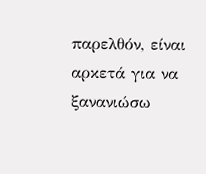παρελθόν, είναι αρκετά για να ξανανιώσω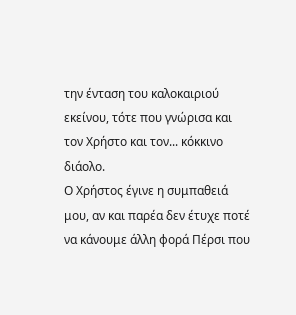την ένταση του καλοκαιριού εκείνου, τότε που γνώρισα και τον Χρήστο και τον... κόκκινο διάολο.
Ο Χρήστος έγινε η συμπαθειά μου, αν και παρέα δεν έτυχε ποτέ να κάνουμε άλλη φορά Πέρσι που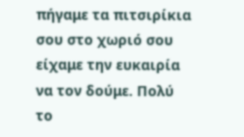πήγαμε τα πιτσιρίκια σου στο χωριό σου είχαμε την ευκαιρία να τον δούμε. Πολύ το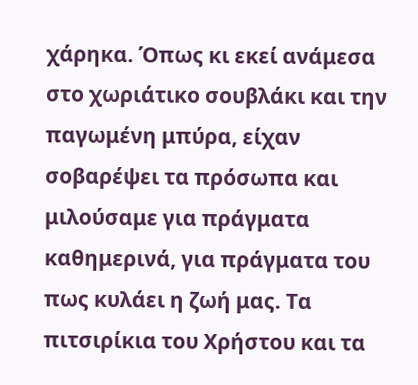χάρηκα. Όπως κι εκεί ανάμεσα στο χωριάτικο σουβλάκι και την παγωμένη μπύρα, είχαν σοβαρέψει τα πρόσωπα και μιλούσαμε για πράγματα καθημερινά, για πράγματα του πως κυλάει η ζωή μας. Τα πιτσιρίκια του Χρήστου και τα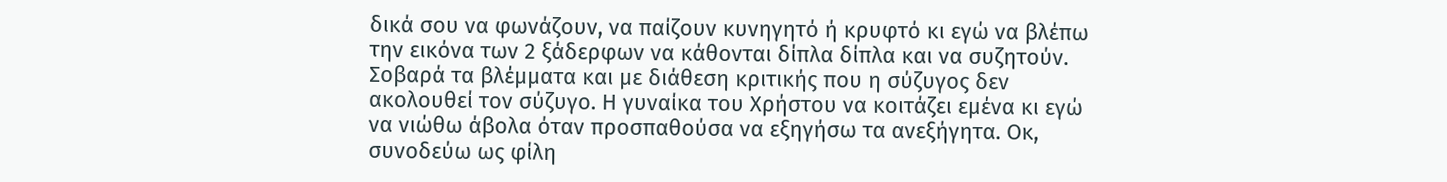δικά σου να φωνάζουν, να παίζουν κυνηγητό ή κρυφτό κι εγώ να βλέπω την εικόνα των 2 ξάδερφων να κάθονται δίπλα δίπλα και να συζητούν. Σοβαρά τα βλέμματα και με διάθεση κριτικής που η σύζυγος δεν ακολουθεί τον σύζυγο. Η γυναίκα του Χρήστου να κοιτάζει εμένα κι εγώ να νιώθω άβολα όταν προσπαθούσα να εξηγήσω τα ανεξήγητα. Οκ, συνοδεύω ως φίλη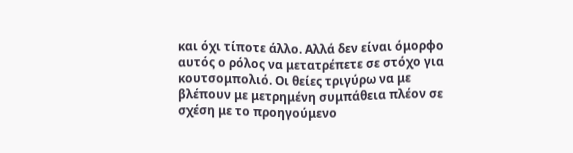και όχι τίποτε άλλο. Αλλά δεν είναι όμορφο αυτός ο ρόλος να μετατρέπετε σε στόχο για κουτσομπολιό. Οι θείες τριγύρω να με βλέπουν με μετρημένη συμπάθεια πλέον σε σχέση με το προηγούμενο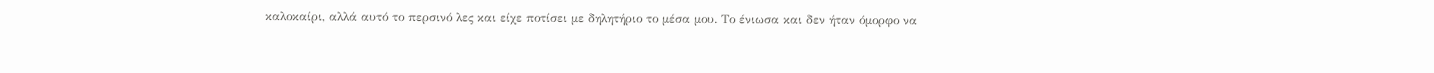καλοκαίρι, αλλά αυτό το περσινό λες και είχε ποτίσει με δηλητήριο το μέσα μου. Το ένιωσα και δεν ήταν όμορφο να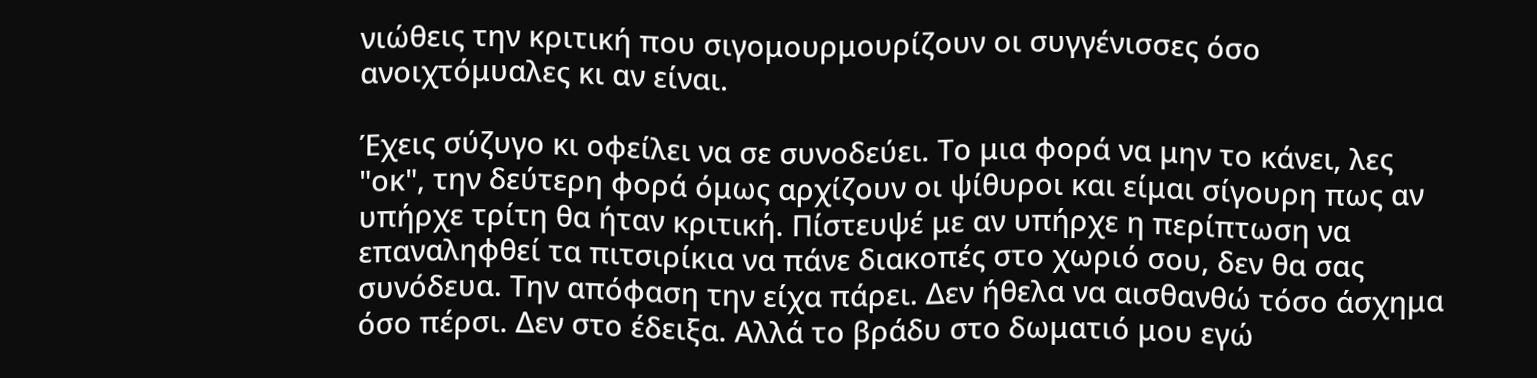νιώθεις την κριτική που σιγομουρμουρίζουν οι συγγένισσες όσο ανοιχτόμυαλες κι αν είναι.

Έχεις σύζυγο κι οφείλει να σε συνοδεύει. Το μια φορά να μην το κάνει, λες "οκ", την δεύτερη φορά όμως αρχίζουν οι ψίθυροι και είμαι σίγουρη πως αν υπήρχε τρίτη θα ήταν κριτική. Πίστευψέ με αν υπήρχε η περίπτωση να επαναληφθεί τα πιτσιρίκια να πάνε διακοπές στο χωριό σου, δεν θα σας συνόδευα. Την απόφαση την είχα πάρει. Δεν ήθελα να αισθανθώ τόσο άσχημα όσο πέρσι. Δεν στο έδειξα. Αλλά το βράδυ στο δωματιό μου εγώ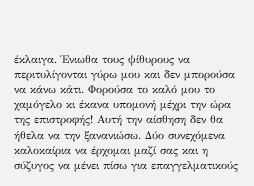έκλαιγα. Ένιωθα τους ψίθυρους να περιτυλίγονται γύρω μου και δεν μπορούσα να κάνω κάτι. Φορούσα το καλό μου το χαμόγελο κι έκανα υπομονή μέχρι την ώρα της επιστροφής! Αυτή την αίσθηση δεν θα ήθελα να την ξανανιώσω. Δύο συνεχόμενα καλοκαίρια να έρχομαι μαζί σας και η σύζυγος να μένει πίσω για επαγγελματικούς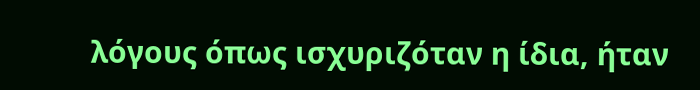λόγους όπως ισχυριζόταν η ίδια, ήταν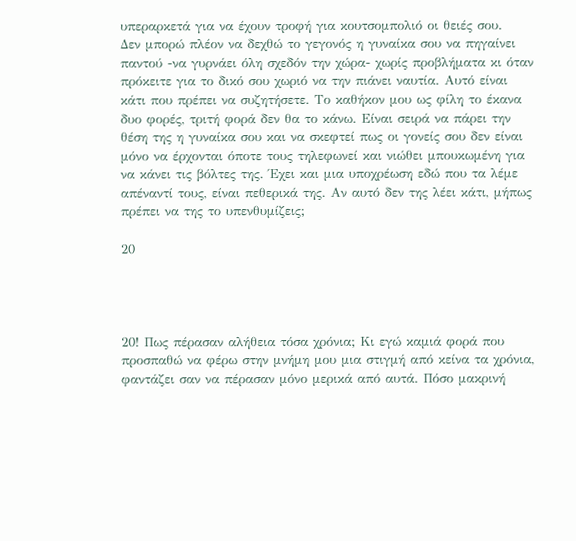υπεραρκετά για να έχουν τροφή για κουτσομπολιό οι θειές σου.
Δεν μπορώ πλέον να δεχθώ το γεγονός η γυναίκα σου να πηγαίνει παντού -να γυρνάει όλη σχεδόν την χώρα- χωρίς προβλήματα κι όταν πρόκειτε για το δικό σου χωριό να την πιάνει ναυτία. Αυτό είναι κάτι που πρέπει να συζητήσετε. Το καθήκον μου ως φίλη το έκανα δυο φορές, τριτή φορά δεν θα το κάνω. Είναι σειρά να πάρει την θέση της η γυναίκα σου και να σκεφτεί πως οι γονείς σου δεν είναι μόνο να έρχονται όποτε τους τηλεφωνεί και νιώθει μπουκωμένη για να κάνει τις βόλτες της. Έχει και μια υποχρέωση εδώ που τα λέμε απέναντί τους, είναι πεθερικά της. Αν αυτό δεν της λέει κάτι, μήπως πρέπει να της το υπενθυμίζεις;

20




20! Πως πέρασαν αλήθεια τόσα χρόνια; Κι εγώ καμιά φορά που προσπαθώ να φέρω στην μνήμη μου μια στιγμή από κείνα τα χρόνια, φαντάζει σαν να πέρασαν μόνο μερικά από αυτά. Πόσο μακρινή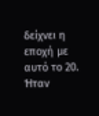δείχνει η εποχή με αυτό το 20. Ήταν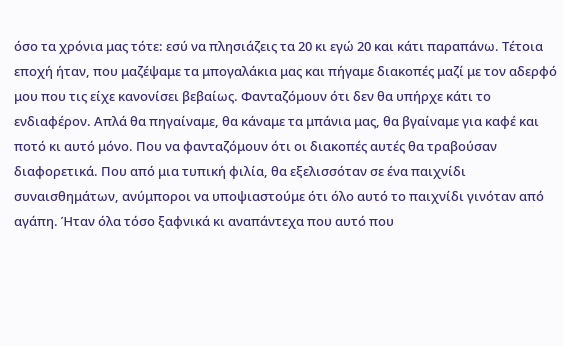όσο τα χρόνια μας τότε: εσύ να πλησιάζεις τα 20 κι εγώ 20 και κάτι παραπάνω. Τέτοια εποχή ήταν, που μαζέψαμε τα μπογαλάκια μας και πήγαμε διακοπές μαζί με τον αδερφό μου που τις είχε κανονίσει βεβαίως. Φανταζόμουν ότι δεν θα υπήρχε κάτι το ενδιαφέρον. Απλά θα πηγαίναμε, θα κάναμε τα μπάνια μας, θα βγαίναμε για καφέ και ποτό κι αυτό μόνο. Που να φανταζόμουν ότι οι διακοπές αυτές θα τραβούσαν διαφορετικά. Που από μια τυπική φιλία, θα εξελισσόταν σε ένα παιχνίδι συναισθημάτων, ανύμποροι να υποψιαστούμε ότι όλο αυτό το παιχνίδι γινόταν από αγάπη. Ήταν όλα τόσο ξαφνικά κι αναπάντεχα που αυτό που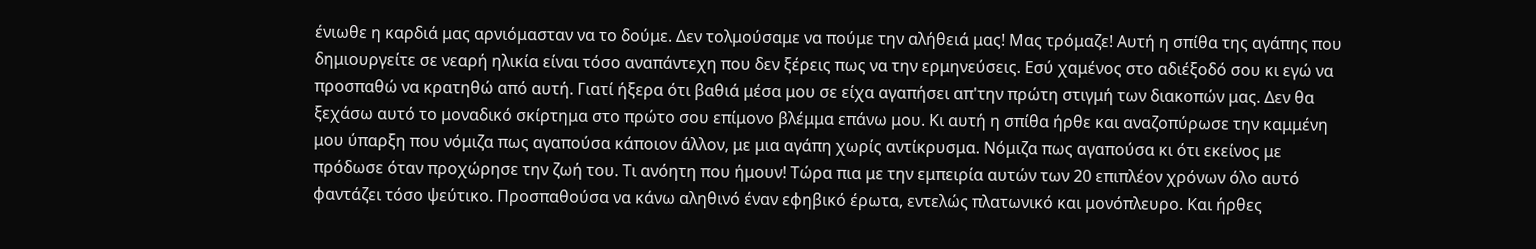ένιωθε η καρδιά μας αρνιόμασταν να το δούμε. Δεν τολμούσαμε να πούμε την αλήθειά μας! Μας τρόμαζε! Αυτή η σπίθα της αγάπης που δημιουργείτε σε νεαρή ηλικία είναι τόσο αναπάντεχη που δεν ξέρεις πως να την ερμηνεύσεις. Εσύ χαμένος στο αδιέξοδό σου κι εγώ να προσπαθώ να κρατηθώ από αυτή. Γιατί ήξερα ότι βαθιά μέσα μου σε είχα αγαπήσει απ'την πρώτη στιγμή των διακοπών μας. Δεν θα ξεχάσω αυτό το μοναδικό σκίρτημα στο πρώτο σου επίμονο βλέμμα επάνω μου. Κι αυτή η σπίθα ήρθε και αναζοπύρωσε την καμμένη μου ύπαρξη που νόμιζα πως αγαπούσα κάποιον άλλον, με μια αγάπη χωρίς αντίκρυσμα. Νόμιζα πως αγαπούσα κι ότι εκείνος με πρόδωσε όταν προχώρησε την ζωή του. Τι ανόητη που ήμουν! Τώρα πια με την εμπειρία αυτών των 20 επιπλέον χρόνων όλο αυτό φαντάζει τόσο ψεύτικο. Προσπαθούσα να κάνω αληθινό έναν εφηβικό έρωτα, εντελώς πλατωνικό και μονόπλευρο. Και ήρθες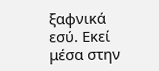ξαφνικά εσύ. Εκεί μέσα στην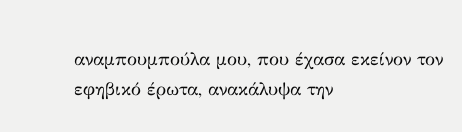αναμπουμπούλα μου, που έχασα εκείνον τον εφηβικό έρωτα, ανακάλυψα την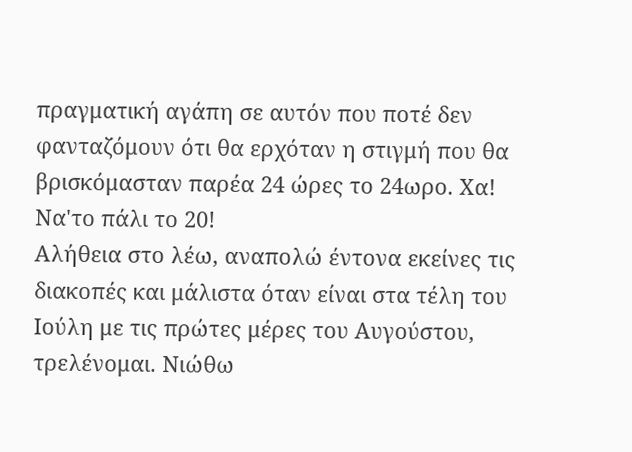πραγματική αγάπη σε αυτόν που ποτέ δεν φανταζόμουν ότι θα ερχόταν η στιγμή που θα βρισκόμασταν παρέα 24 ώρες το 24ωρο. Χα! Να'το πάλι το 20!
Αλήθεια στο λέω, αναπολώ έντονα εκείνες τις διακοπές και μάλιστα όταν είναι στα τέλη του Ιούλη με τις πρώτες μέρες του Αυγούστου, τρελένομαι. Νιώθω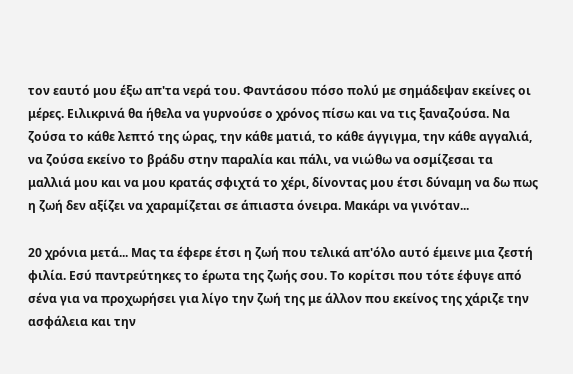τον εαυτό μου έξω απ'τα νερά του. Φαντάσου πόσο πολύ με σημάδεψαν εκείνες οι μέρες. Ειλικρινά θα ήθελα να γυρνούσε ο χρόνος πίσω και να τις ξαναζούσα. Να ζούσα το κάθε λεπτό της ώρας, την κάθε ματιά, το κάθε άγγιγμα, την κάθε αγγαλιά, να ζούσα εκείνο το βράδυ στην παραλία και πάλι, να νιώθω να οσμίζεσαι τα μαλλιά μου και να μου κρατάς σφιχτά το χέρι, δίνοντας μου έτσι δύναμη να δω πως η ζωή δεν αξίζει να χαραμίζεται σε άπιαστα όνειρα. Μακάρι να γινόταν...

20 χρόνια μετά... Μας τα έφερε έτσι η ζωή που τελικά απ'όλο αυτό έμεινε μια ζεστή φιλία. Εσύ παντρεύτηκες το έρωτα της ζωής σου. Το κορίτσι που τότε έφυγε από σένα για να προχωρήσει για λίγο την ζωή της με άλλον που εκείνος της χάριζε την ασφάλεια και την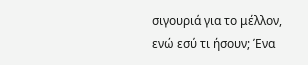σιγουριά για το μέλλον, ενώ εσύ τι ήσουν; Ένα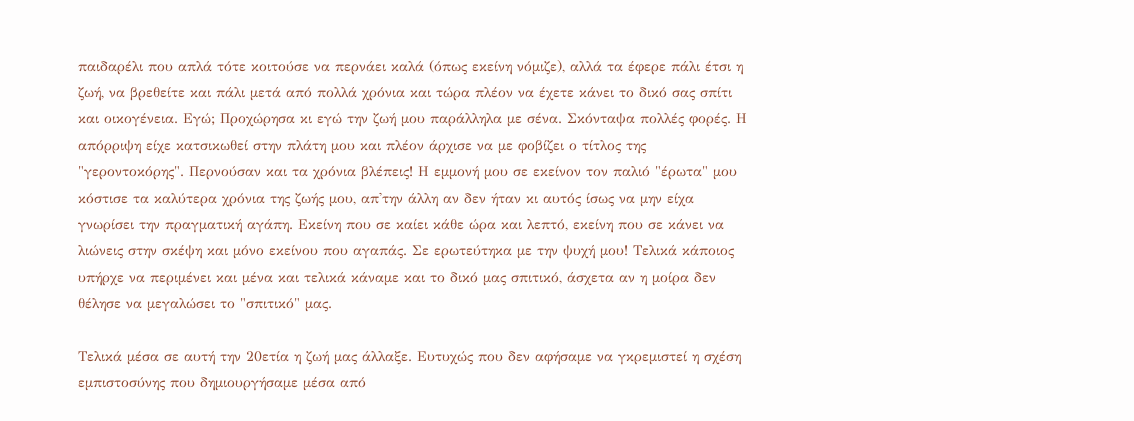παιδαρέλι που απλά τότε κοιτούσε να περνάει καλά (όπως εκείνη νόμιζε), αλλά τα έφερε πάλι έτσι η ζωή, να βρεθείτε και πάλι μετά από πολλά χρόνια και τώρα πλέον να έχετε κάνει το δικό σας σπίτι και οικογένεια. Εγώ; Προχώρησα κι εγώ την ζωή μου παράλληλα με σένα. Σκόνταψα πολλές φορές. Η απόρριψη είχε κατσικωθεί στην πλάτη μου και πλέον άρχισε να με φοβίζει ο τίτλος της "γεροντοκόρης". Περνούσαν και τα χρόνια βλέπεις! Η εμμονή μου σε εκείνον τον παλιό "έρωτα" μου κόστισε τα καλύτερα χρόνια της ζωής μου, απ'την άλλη αν δεν ήταν κι αυτός ίσως να μην είχα γνωρίσει την πραγματική αγάπη. Εκείνη που σε καίει κάθε ώρα και λεπτό, εκείνη που σε κάνει να λιώνεις στην σκέψη και μόνο εκείνου που αγαπάς. Σε ερωτεύτηκα με την ψυχή μου! Τελικά κάποιος υπήρχε να περιμένει και μένα και τελικά κάναμε και το δικό μας σπιτικό, άσχετα αν η μοίρα δεν θέλησε να μεγαλώσει το "σπιτικό" μας.

Τελικά μέσα σε αυτή την 20ετία η ζωή μας άλλαξε. Ευτυχώς που δεν αφήσαμε να γκρεμιστεί η σχέση εμπιστοσύνης που δημιουργήσαμε μέσα από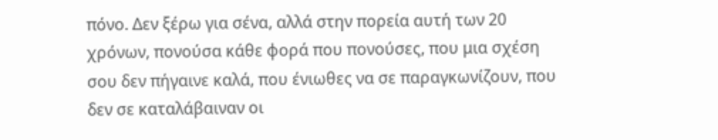πόνο. Δεν ξέρω για σένα, αλλά στην πορεία αυτή των 20 χρόνων, πονούσα κάθε φορά που πονούσες, που μια σχέση σου δεν πήγαινε καλά, που ένιωθες να σε παραγκωνίζουν, που δεν σε καταλάβαιναν οι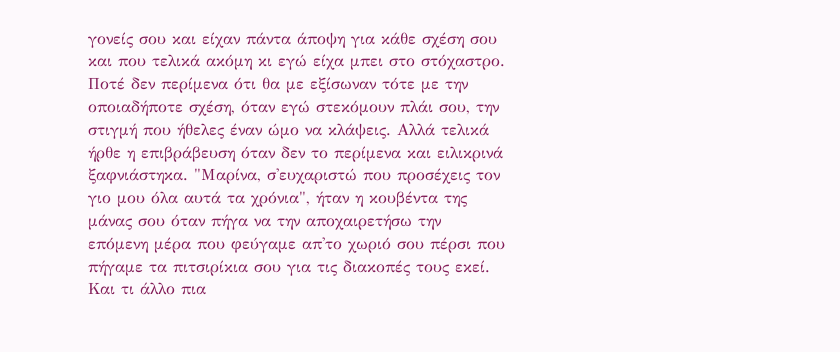γονείς σου και είχαν πάντα άποψη για κάθε σχέση σου και που τελικά ακόμη κι εγώ είχα μπει στο στόχαστρο. Ποτέ δεν περίμενα ότι θα με εξίσωναν τότε με την οποιαδήποτε σχέση, όταν εγώ στεκόμουν πλάι σου, την στιγμή που ήθελες έναν ώμο να κλάψεις. Αλλά τελικά ήρθε η επιβράβευση όταν δεν το περίμενα και ειλικρινά ξαφνιάστηκα. "Μαρίνα, σ'ευχαριστώ που προσέχεις τον γιο μου όλα αυτά τα χρόνια", ήταν η κουβέντα της μάνας σου όταν πήγα να την αποχαιρετήσω την επόμενη μέρα που φεύγαμε απ'το χωριό σου πέρσι που πήγαμε τα πιτσιρίκια σου για τις διακοπές τους εκεί. Και τι άλλο πια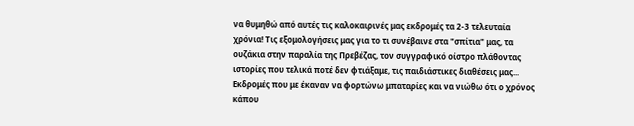να θυμηθώ από αυτές τις καλοκαιρινές μας εκδρομές τα 2-3 τελευταία χρόνια! Τις εξομολογήσεις μας για το τι συνέβαινε στα "σπίτια" μας, τα ουζάκια στην παραλία της Πρεβέζας, τον συγγραφικό οίστρο πλάθοντας ιστορίες που τελικά ποτέ δεν φτιάξαμε, τις παιδιάστικες διαθέσεις μας... Εκδρομές που με έκαναν να φορτώνω μπαταρίες και να νιώθω ότι ο χρόνος κάπου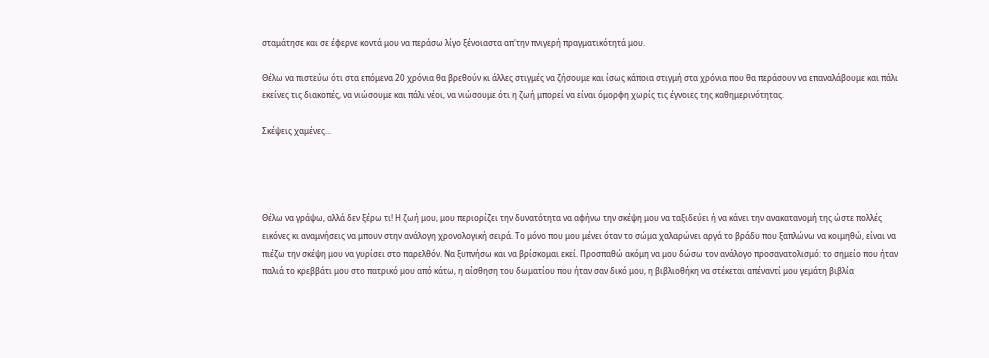σταμάτησε και σε έφερνε κοντά μου να περάσω λίγο ξένοιαστα απ'την πνιγερή πραγματικότητά μου.

Θέλω να πιστεύω ότι στα επόμενα 20 χρόνια θα βρεθούν κι άλλες στιγμές να ζήσουμε και ίσως κάποια στιγμή στα χρόνια που θα περάσουν να επαναλάβουμε και πάλι εκείνες τις διακοπές, να νιώσουμε και πάλι νέοι, να νιώσουμε ότι η ζωή μπορεί να είναι όμορφη χωρίς τις έγνοιες της καθημερινότητας.

Σκέψεις χαμένες...




Θέλω να γράψω, αλλά δεν ξέρω τι! Η ζωή μου, μου περιορίζει την δυνατότητα να αφήνω την σκέψη μου να ταξιδεύει ή να κάνει την ανακατανομή της ώστε πολλές εικόνες κι αναμνήσεις να μπουν στην ανάλογη χρονολογική σειρά. Το μόνο που μου μένει όταν το σώμα χαλαρώνει αργά το βράδυ που ξαπλώνω να κοιμηθώ, είναι να πιέζω την σκέψη μου να γυρίσει στο παρελθόν. Να ξυπνήσω και να βρίσκομαι εκεί. Προσπαθώ ακόμη να μου δώσω τον ανάλογο προσανατολισμό: το σημείο που ήταν παλιά το κρεββάτι μου στο πατρικό μου από κάτω, η αίσθηση του δωματίου που ήταν σαν δικό μου, η βιβλιοθήκη να στέκεται απέναντί μου γεμάτη βιβλία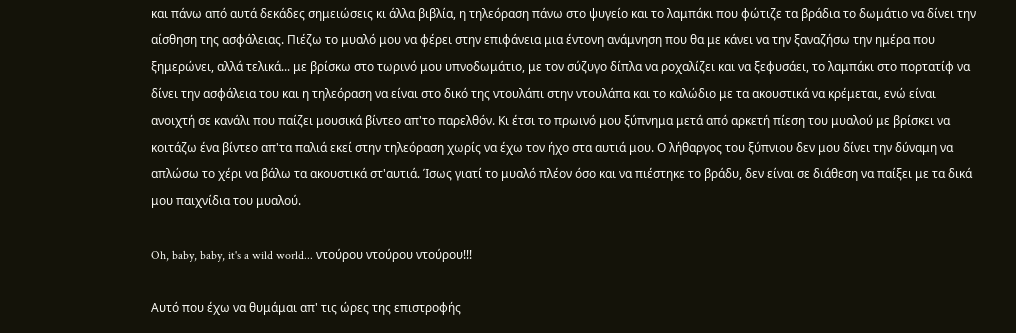και πάνω από αυτά δεκάδες σημειώσεις κι άλλα βιβλία, η τηλεόραση πάνω στο ψυγείο και το λαμπάκι που φώτιζε τα βράδια το δωμάτιο να δίνει την αίσθηση της ασφάλειας. Πιέζω το μυαλό μου να φέρει στην επιφάνεια μια έντονη ανάμνηση που θα με κάνει να την ξαναζήσω την ημέρα που ξημερώνει, αλλά τελικά... με βρίσκω στο τωρινό μου υπνοδωμάτιο, με τον σύζυγο δίπλα να ροχαλίζει και να ξεφυσάει, το λαμπάκι στο πορτατίφ να δίνει την ασφάλεια του και η τηλεόραση να είναι στο δικό της ντουλάπι στην ντουλάπα και το καλώδιο με τα ακουστικά να κρέμεται, ενώ είναι ανοιχτή σε κανάλι που παίζει μουσικά βίντεο απ'το παρελθόν. Κι έτσι το πρωινό μου ξύπνημα μετά από αρκετή πίεση του μυαλού με βρίσκει να κοιτάζω ένα βίντεο απ'τα παλιά εκεί στην τηλεόραση χωρίς να έχω τον ήχο στα αυτιά μου. Ο λήθαργος του ξύπνιου δεν μου δίνει την δύναμη να απλώσω το χέρι να βάλω τα ακουστικά στ'αυτιά. Ίσως γιατί το μυαλό πλέον όσο και να πιέστηκε το βράδυ, δεν είναι σε διάθεση να παίξει με τα δικά μου παιχνίδια του μυαλού.

Oh, baby, baby, it's a wild world... ντούρου ντούρου ντούρου!!!

Αυτό που έχω να θυμάμαι απ' τις ώρες της επιστροφής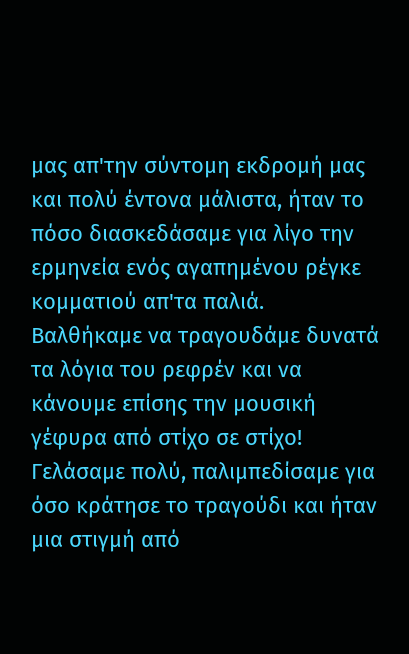μας απ'την σύντομη εκδρομή μας και πολύ έντονα μάλιστα, ήταν το πόσο διασκεδάσαμε για λίγο την ερμηνεία ενός αγαπημένου ρέγκε κομματιού απ'τα παλιά. Βαλθήκαμε να τραγουδάμε δυνατά τα λόγια του ρεφρέν και να κάνουμε επίσης την μουσική γέφυρα από στίχο σε στίχο! Γελάσαμε πολύ, παλιμπεδίσαμε για όσο κράτησε το τραγούδι και ήταν μια στιγμή από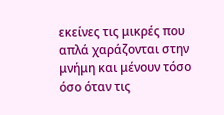εκείνες τις μικρές που απλά χαράζονται στην μνήμη και μένουν τόσο όσο όταν τις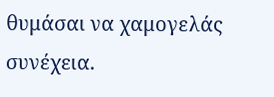θυμάσαι να χαμογελάς συνέχεια.